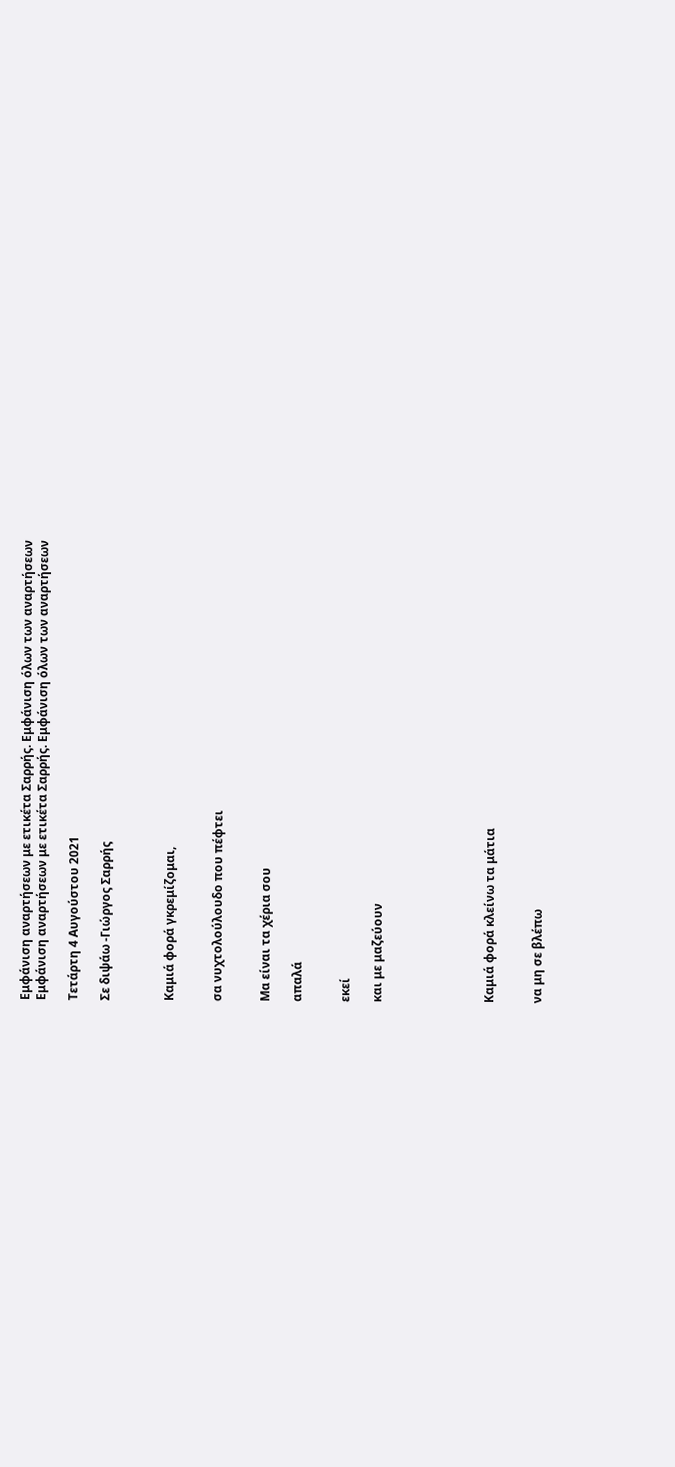Εμφάνιση αναρτήσεων με ετικέτα Σαρρής. Εμφάνιση όλων των αναρτήσεων
Εμφάνιση αναρτήσεων με ετικέτα Σαρρής. Εμφάνιση όλων των αναρτήσεων

Τετάρτη 4 Αυγούστου 2021

Σε διψάω -Γιώργος Σαρρής



Καμιά φορά γκρεμίζομαι,


σα νυχτολούλουδο που πέφτει


Μα είναι τα χέρια σου

απαλά


εκεί

και με μαζεύουν






Καμιά φορά κλείνω τα μάτια


να μη σε βλέπω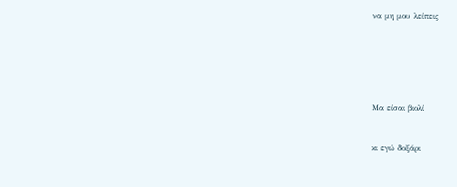να μη μου λείπεις






Μα είσαι βιολί


κι εγώ δοξάρι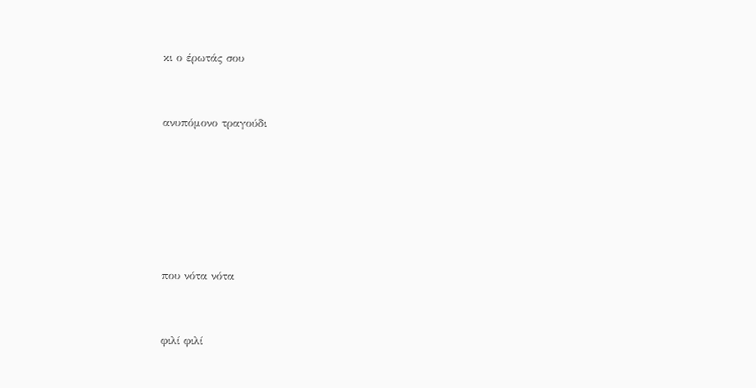κι ο έρωτάς σου


ανυπόμονο τραγούδι






που νότα νότα


φιλί φιλί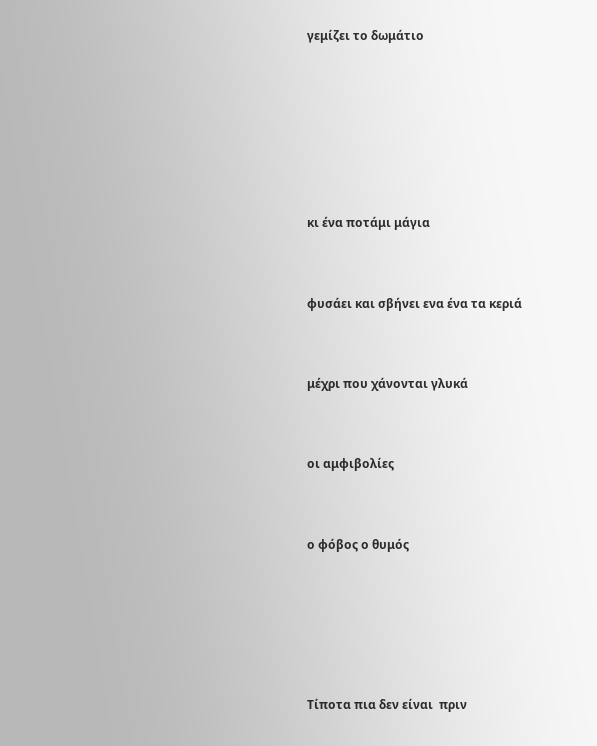γεμίζει το δωμάτιο






κι ένα ποτάμι μάγια


φυσάει και σβήνει ενα ένα τα κεριά


μέχρι που χάνονται γλυκά


οι αμφιβολίες


ο φόβος ο θυμός





Τίποτα πια δεν είναι  πριν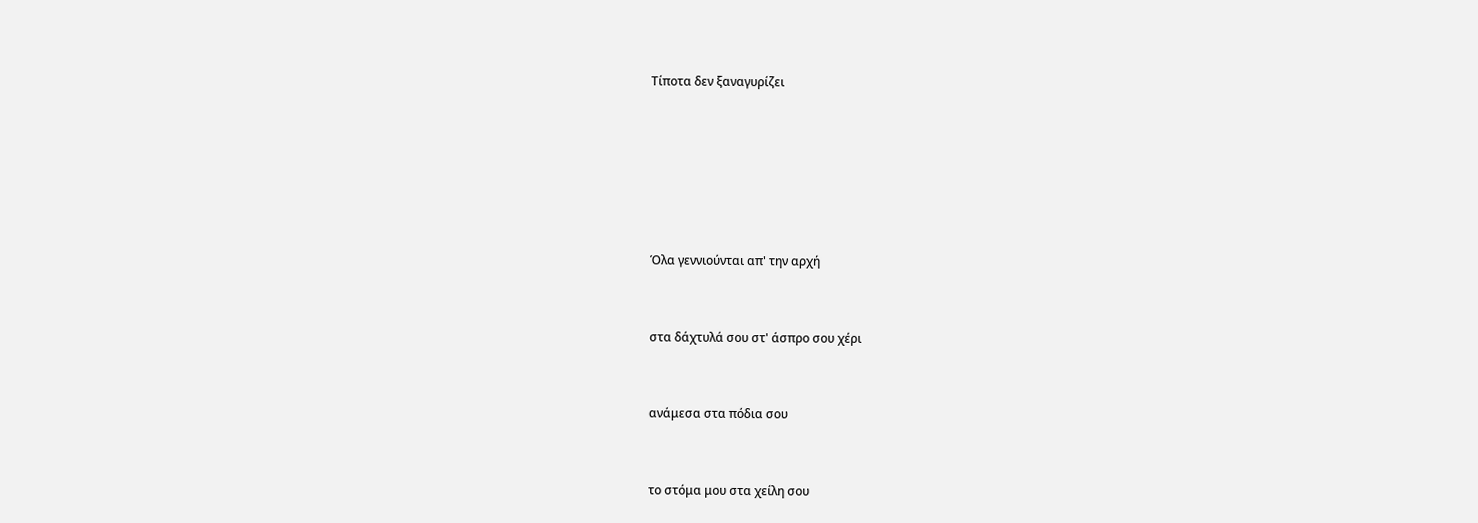Τίποτα δεν ξαναγυρίζει






Όλα γεννιούνται απ' την αρχή


στα δάχτυλά σου στ' άσπρο σου χέρι


ανάμεσα στα πόδια σου


το στόμα μου στα χείλη σου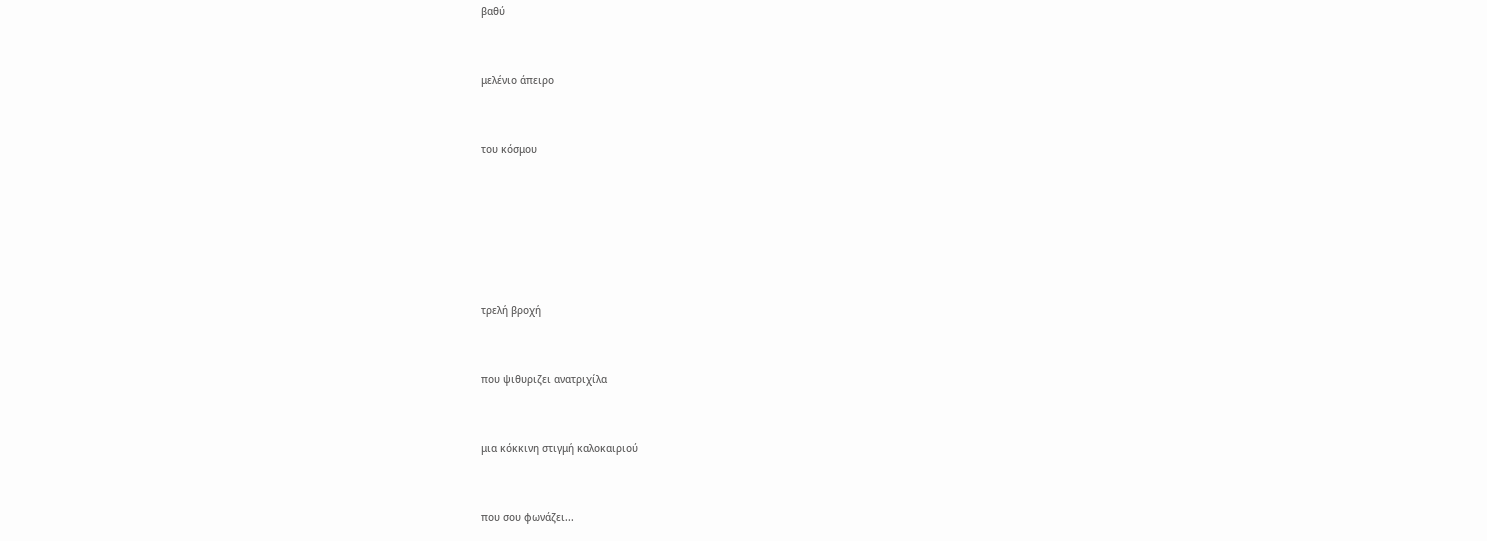βαθύ


μελένιο άπειρο


του κόσμου






τρελή βροχή


που ψιθυριζει ανατριχίλα


μια κόκκινη στιγμή καλοκαιριού


που σου φωνάζει...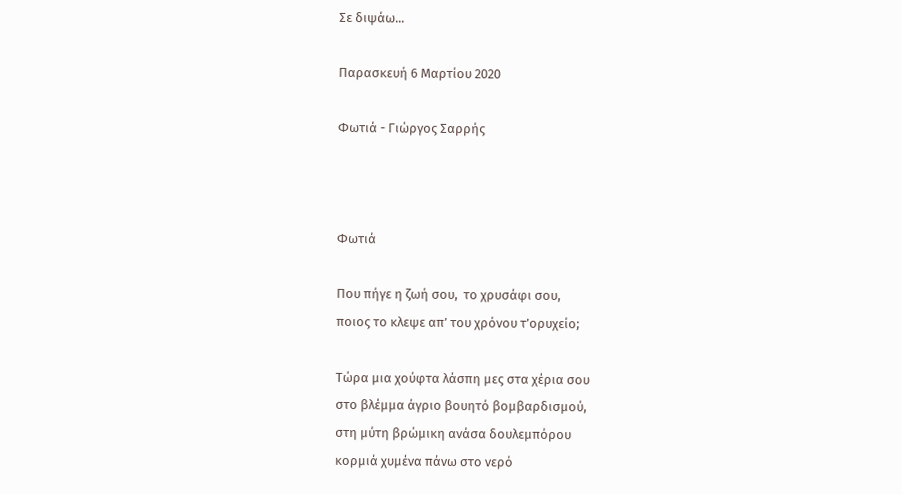Σε διψάω...

Παρασκευή 6 Μαρτίου 2020

Φωτιά - Γιώργος Σαρρής



Φωτιά

Που πήγε η ζωή σου,  το χρυσάφι σου,
ποιος το κλεψε απ’ του χρόνου τ’ορυχείο;

Τώρα μια χούφτα λάσπη μες στα χέρια σου
στο βλέμμα άγριο βουητό βομβαρδισμού,
στη μύτη βρώμικη ανάσα δουλεμπόρου
κορμιά χυμένα πάνω στο νερό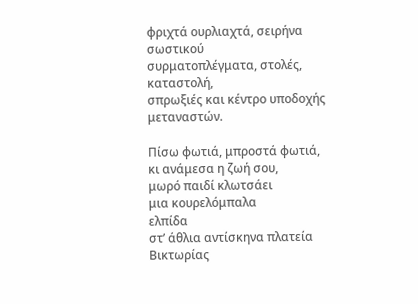φριχτά ουρλιαχτά, σειρήνα σωστικού
συρματοπλέγματα, στολές, καταστολή,
σπρωξιές και κέντρο υποδοχής μεταναστών.

Πίσω φωτιά, μπροστά φωτιά,
κι ανάμεσα η ζωή σου,
μωρό παιδί κλωτσάει
μια κουρελόμπαλα
ελπίδα
στ’ άθλια αντίσκηνα πλατεία Βικτωρίας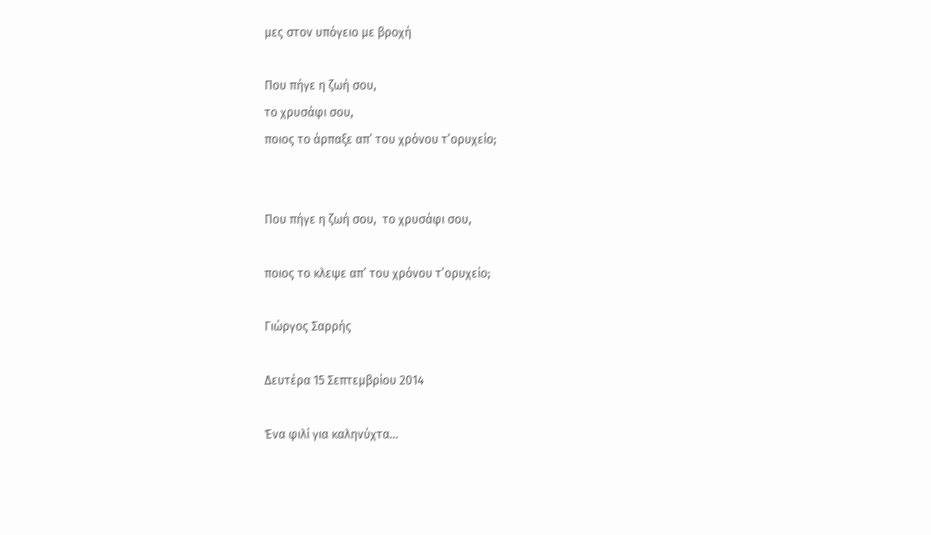μες στον υπόγειο με βροχή

Που πήγε η ζωή σου,
το χρυσάφι σου,
ποιος το άρπαξε απ’ του χρόνου τ’ορυχείο;


Που πήγε η ζωή σου,  το χρυσάφι σου,

ποιος το κλεψε απ’ του χρόνου τ’ορυχείο;

Γιώργος Σαρρής

Δευτέρα 15 Σεπτεμβρίου 2014

Ένα φιλί για καληνύχτα...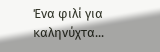Ένα φιλί για καληνύχτα...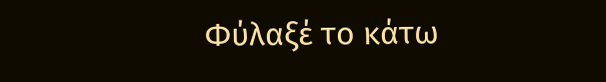Φύλαξέ το κάτω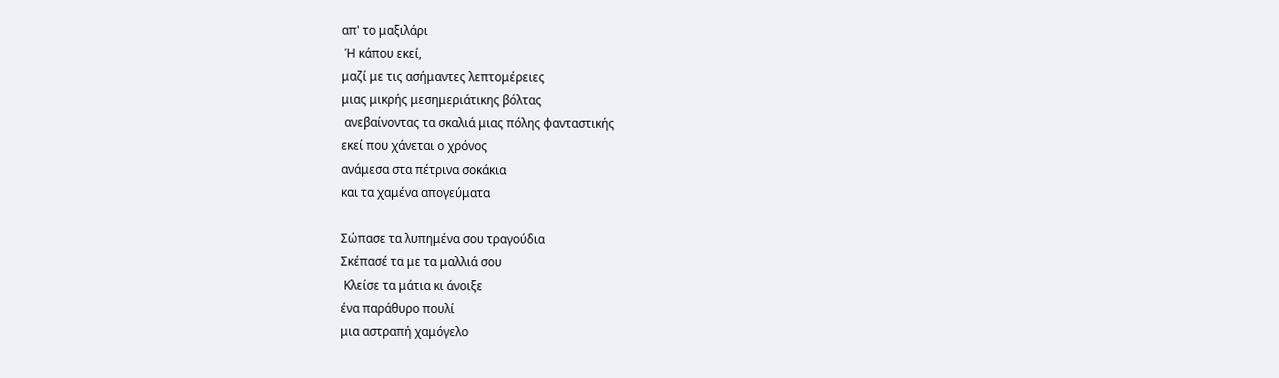απ' το μαξιλάρι
 Ή κάπου εκεί,
μαζί με τις ασήμαντες λεπτομέρειες
μιας μικρής μεσημεριάτικης βόλτας
 ανεβαίνοντας τα σκαλιά μιας πόλης φανταστικής
εκεί που χάνεται ο χρόνος
ανάμεσα στα πέτρινα σοκάκια
και τα χαμένα απογεύματα

Σώπασε τα λυπημένα σου τραγούδια
Σκέπασέ τα με τα μαλλιά σου
 Κλείσε τα μάτια κι άνοιξε
ένα παράθυρο πουλί
μια αστραπή χαμόγελο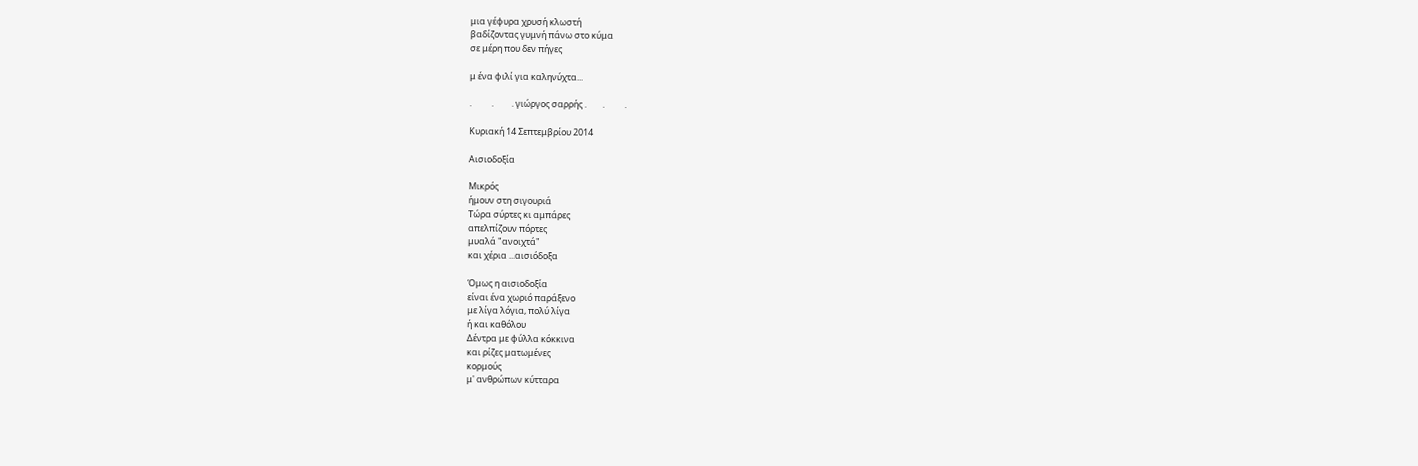μια γέφυρα χρυσή κλωστή
βαδίζοντας γυμνή πάνω στο κύμα
σε μέρη που δεν πήγες

μ ένα φιλί για καληνύχτα...

.          .         . γιώργος σαρρής .        .          .

Κυριακή 14 Σεπτεμβρίου 2014

Αισιοδοξία

Μικρός
ήμουν στη σιγουριά
Τώρα σύρτες κι αμπάρες
απελπίζουν πόρτες
μυαλά "ανοιχτά"
και χέρια ...αισιόδοξα

Όμως η αισιοδοξία
είναι ένα χωριό παράξενο
με λίγα λόγια, πολύ λίγα
ή και καθόλου
Δέντρα με φύλλα κόκκινα
και ρίζες ματωμένες
κορμούς
μ' ανθρώπων κύτταρα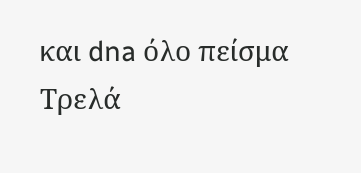και dna όλο πείσμα
Τρελά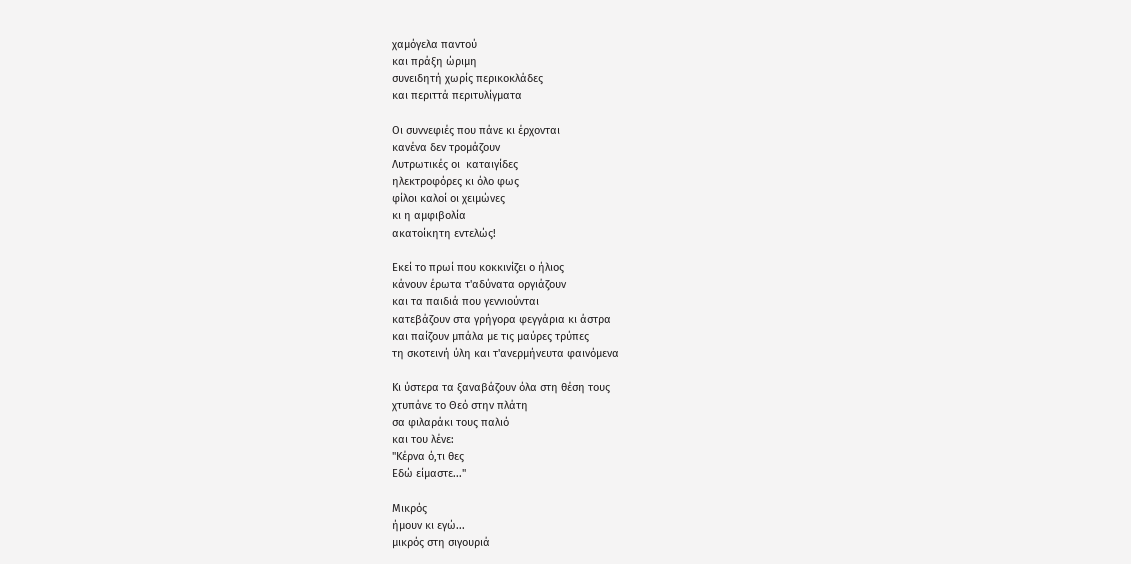χαμόγελα παντού
και πράξη ώριμη
συνειδητή χωρίς περικοκλάδες
και περιττά περιτυλίγματα

Οι συννεφιές που πάνε κι έρχονται
κανένα δεν τρομάζουν
Λυτρωτικές οι  καταιγίδες
ηλεκτροφόρες κι όλο φως
φίλοι καλοί οι χειμώνες
κι η αμφιβολία
ακατοίκητη εντελώς!

Εκεί το πρωί που κοκκινίζει ο ήλιος
κάνουν έρωτα τ'αδύνατα οργιάζουν
και τα παιδιά που γεννιούνται
κατεβάζουν στα γρήγορα φεγγάρια κι άστρα
και παίζουν μπάλα με τις μαύρες τρύπες
τη σκοτεινή ύλη και τ'ανερμήνευτα φαινόμενα

Κι ύστερα τα ξαναβάζουν όλα στη θέση τους
χτυπάνε το Θεό στην πλάτη
σα φιλαράκι τους παλιό
και του λένε:
"Κέρνα ό,τι θες
Εδώ είμαστε..."

Μικρός
ήμουν κι εγώ...
μικρός στη σιγουριά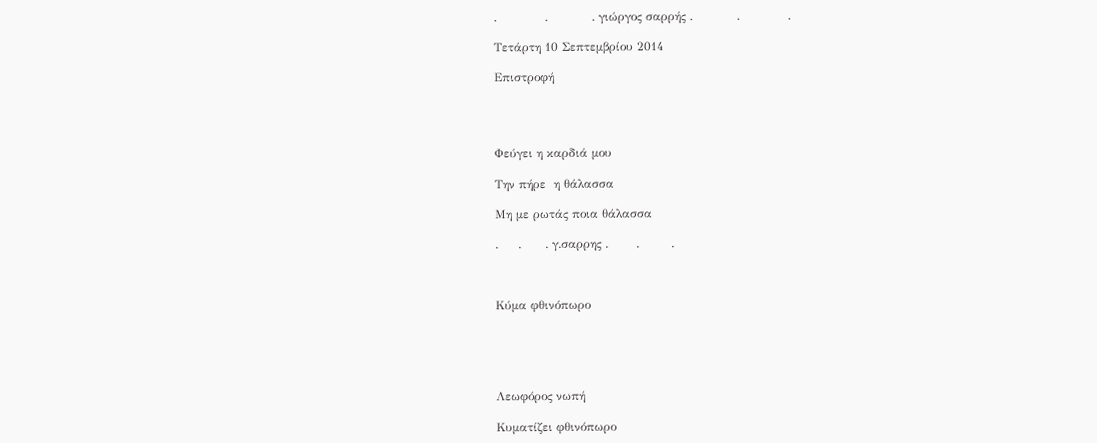.            .           . γιώργος σαρρής .           .            .

Τετάρτη 10 Σεπτεμβρίου 2014

Επιστροφή




Φεύγει η καρδιά μου

Την πήρε  η θάλασσα

Μη με ρωτάς ποια θάλασσα

.     .      . γ.σαρρης .       .        .



Κύμα φθινόπωρο





Λεωφόρος νωπή

Κυματίζει φθινόπωρο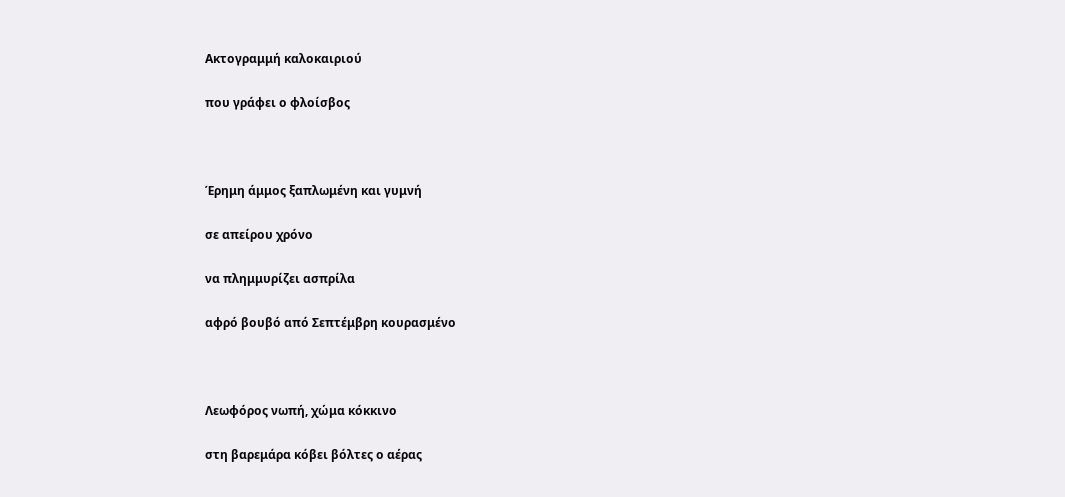Ακτογραμμή καλοκαιριού

που γράφει ο φλοίσβος



Έρημη άμμος ξαπλωμένη και γυμνή

σε απείρου χρόνο

να πλημμυρίζει ασπρίλα

αφρό βουβό από Σεπτέμβρη κουρασμένο



Λεωφόρος νωπή, χώμα κόκκινο

στη βαρεμάρα κόβει βόλτες ο αέρας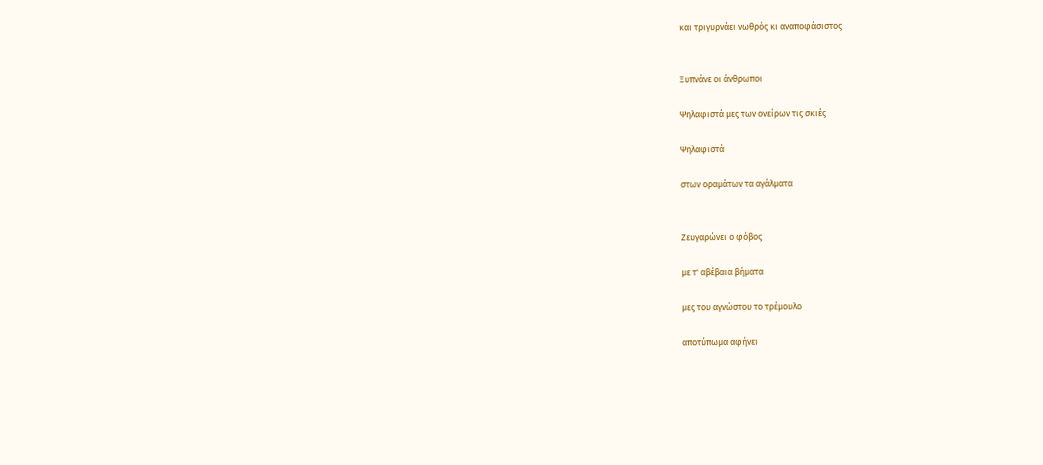και τριγυρνάει νωθρός κι αναποφάσιστος


Ξυπνάνε οι άνθρωποι

Ψηλαφιστά μες των ονείρων τις σκιές

Ψηλαφιστά

στων οραμάτων τα αγάλματα


Ζευγαρώνει ο φόβος

με τ' αβέβαια βήματα

μες του αγνώστου το τρέμουλο

αποτύπωμα αφήνει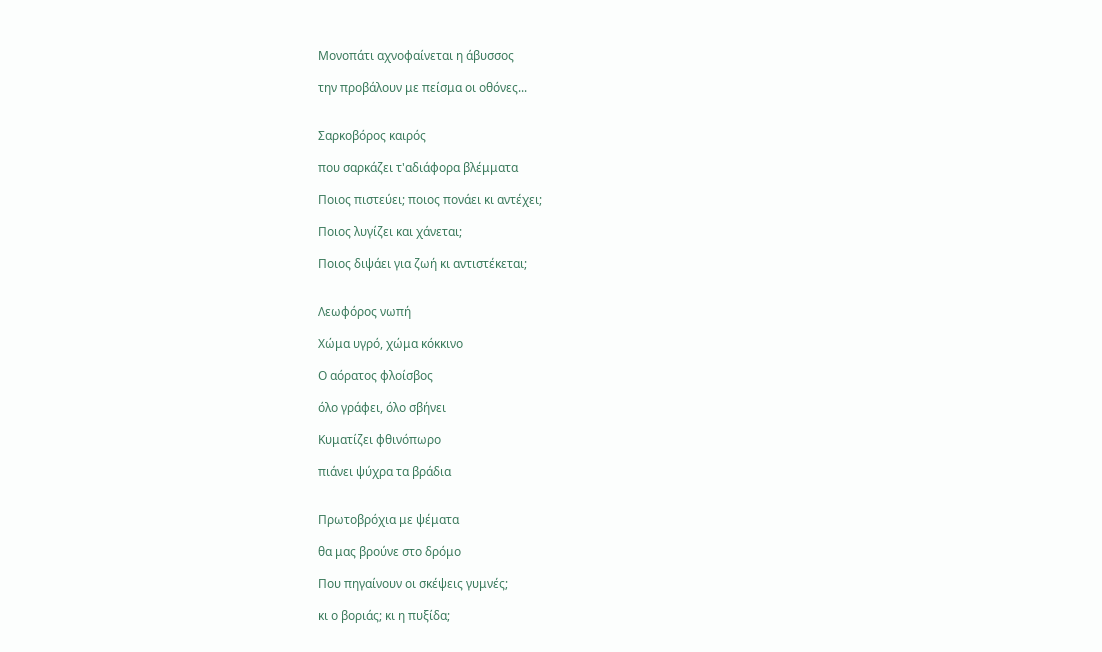Μονοπάτι αχνοφαίνεται η άβυσσος

την προβάλουν με πείσμα οι οθόνες...


Σαρκοβόρος καιρός

που σαρκάζει τ'αδιάφορα βλέμματα

Ποιος πιστεύει; ποιος πονάει κι αντέχει;

Ποιος λυγίζει και χάνεται;

Ποιος διψάει για ζωή κι αντιστέκεται;


Λεωφόρος νωπή

Χώμα υγρό, χώμα κόκκινο

Ο αόρατος φλοίσβος

όλο γράφει, όλο σβήνει

Κυματίζει φθινόπωρο

πιάνει ψύχρα τα βράδια


Πρωτοβρόχια με ψέματα

θα μας βρούνε στο δρόμο

Που πηγαίνουν οι σκέψεις γυμνές;

κι ο βοριάς; κι η πυξίδα;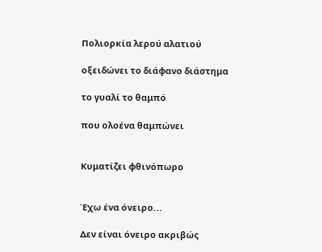Πολιορκία λερού αλατιού

οξειδώνει το διάφανο διάστημα

το γυαλί το θαμπό

που ολοένα θαμπώνει


Κυματίζει φθινόπωρο


Έχω ένα όνειρο...

Δεν είναι όνειρο ακριβώς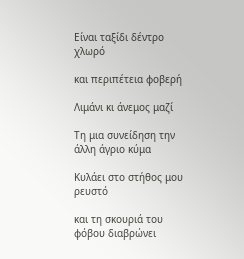Είναι ταξίδι δέντρο χλωρό

και περιπέτεια φοβερή

Λιμάνι κι άνεμος μαζί

Τη μια συνείδηση την άλλη άγριο κύμα

Κυλάει στο στήθος μου ρευστό

και τη σκουριά του φόβου διαβρώνει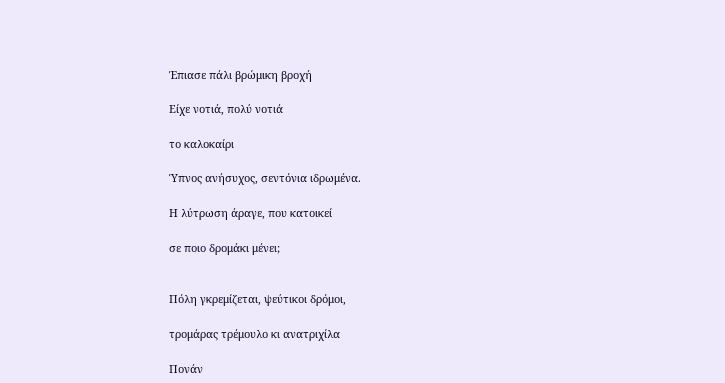Έπιασε πάλι βρώμικη βροχή

Είχε νοτιά, πολύ νοτιά

το καλοκαίρι

Ύπνος ανήσυχος, σεντόνια ιδρωμένα.

Η λύτρωση άραγε, που κατοικεί

σε ποιο δρομάκι μένει;


Πόλη γκρεμίζεται, ψεύτικοι δρόμοι,

τρομάρας τρέμουλο κι ανατριχίλα

Πονάν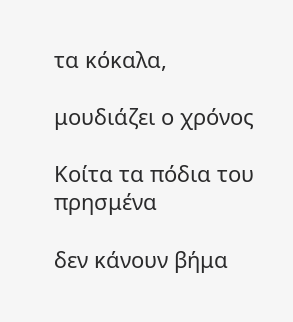τα κόκαλα,

μουδιάζει ο χρόνος

Κοίτα τα πόδια του πρησμένα

δεν κάνουν βήμα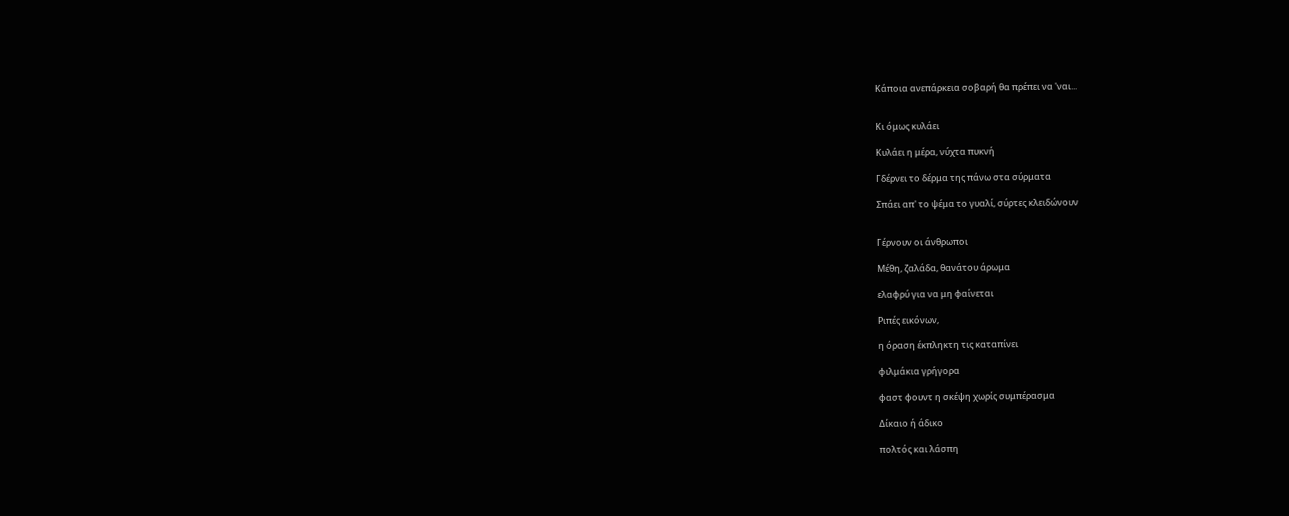Κάποια ανεπάρκεια σοβαρή θα πρέπει να 'ναι...


Κι όμως κυλάει

Κυλάει η μέρα, νύχτα πυκνή

Γδέρνει το δέρμα της πάνω στα σύρματα

Σπάει απ' το ψέμα το γυαλί, σύρτες κλειδώνουν


Γέρνουν οι άνθρωποι

Μέθη, ζαλάδα, θανάτου άρωμα

ελαφρύ για να μη φαίνεται

Ριπές εικόνων,

η όραση έκπληκτη τις καταπίνει

φιλμάκια γρήγορα

φαστ φουντ η σκέψη χωρίς συμπέρασμα

Δίκαιο ή άδικο

πολτός και λάσπη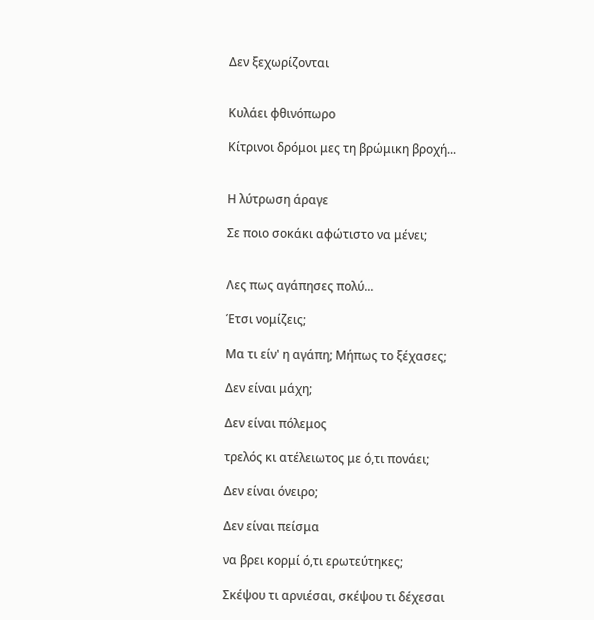Δεν ξεχωρίζονται


Κυλάει φθινόπωρο

Κίτρινοι δρόμοι μες τη βρώμικη βροχή...


Η λύτρωση άραγε

Σε ποιο σοκάκι αφώτιστο να μένει;


Λες πως αγάπησες πολύ...

Έτσι νομίζεις;

Μα τι είν' η αγάπη; Μήπως το ξέχασες;

Δεν είναι μάχη;

Δεν είναι πόλεμος

τρελός κι ατέλειωτος με ό,τι πονάει;

Δεν είναι όνειρο;

Δεν είναι πείσμα

να βρει κορμί ό,τι ερωτεύτηκες;

Σκέψου τι αρνιέσαι, σκέψου τι δέχεσαι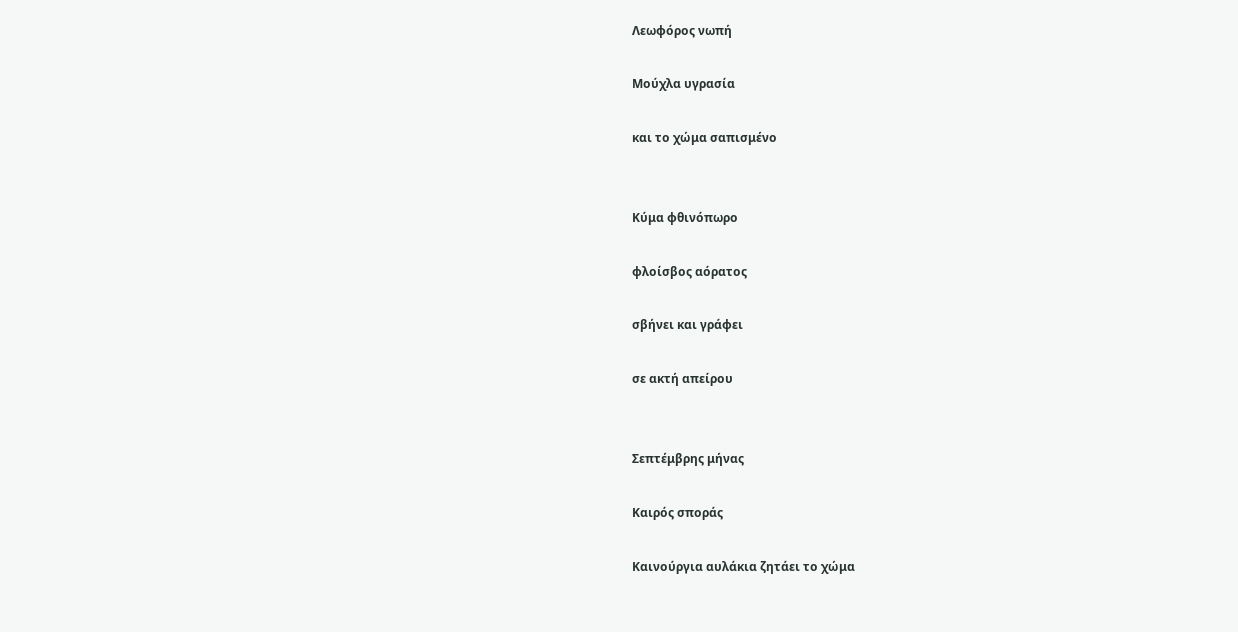Λεωφόρος νωπή

Μούχλα υγρασία

και το χώμα σαπισμένο


Κύμα φθινόπωρο

φλοίσβος αόρατος

σβήνει και γράφει

σε ακτή απείρου


Σεπτέμβρης μήνας

Καιρός σποράς

Καινούργια αυλάκια ζητάει το χώμα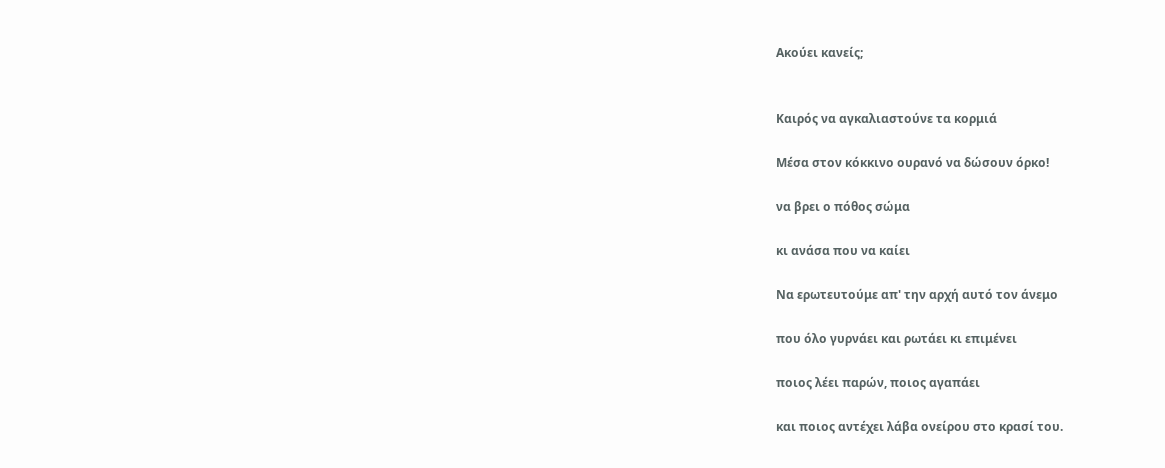Ακούει κανείς;


Καιρός να αγκαλιαστούνε τα κορμιά

Μέσα στον κόκκινο ουρανό να δώσουν όρκο!

να βρει ο πόθος σώμα

κι ανάσα που να καίει

Να ερωτευτούμε απ' την αρχή αυτό τον άνεμο

που όλο γυρνάει και ρωτάει κι επιμένει

ποιος λέει παρών, ποιος αγαπάει

και ποιος αντέχει λάβα ονείρου στο κρασί του.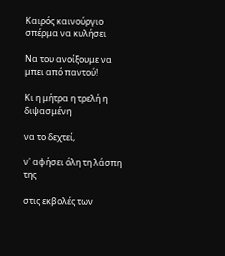Καιρός καινούργιο σπέρμα να κυλήσει

Να του ανοίξουμε να μπει από παντού!

Κι η μήτρα η τρελή η διψασμένη

να το δεχτεί,

ν' αφήσει όλη τη λάσπη της

στις εκβολές των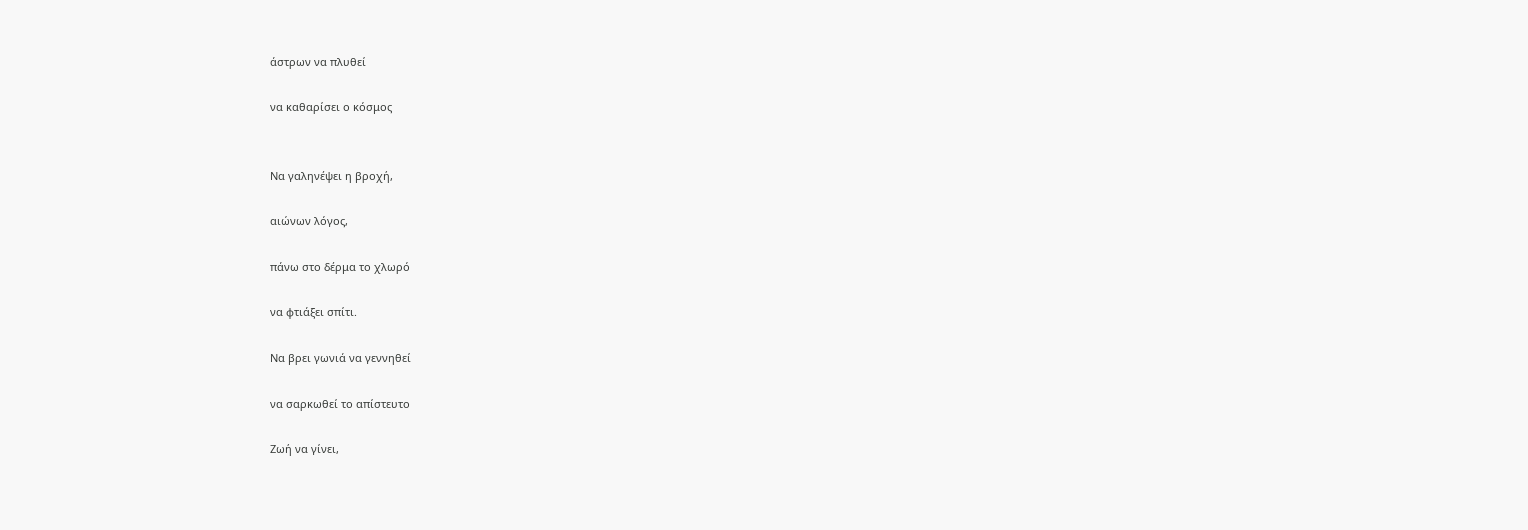άστρων να πλυθεί

να καθαρίσει ο κόσμος


Να γαληνέψει η βροχή,

αιώνων λόγος,

πάνω στο δέρμα το χλωρό

να φτιάξει σπίτι.

Να βρει γωνιά να γεννηθεί

να σαρκωθεί το απίστευτο

Ζωή να γίνει,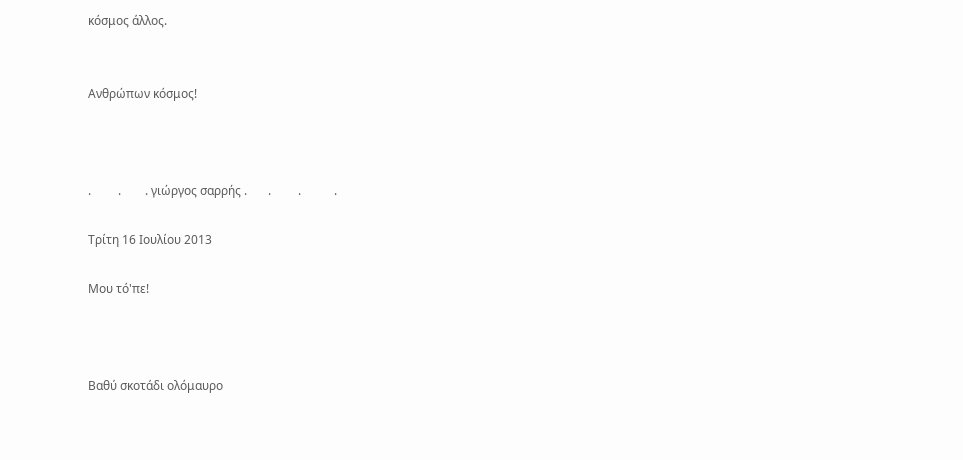κόσμος άλλος.


Ανθρώπων κόσμος!



.         .        . γιώργος σαρρής .       .         .           .

Τρίτη 16 Ιουλίου 2013

Μου τό'πε!



Βαθύ σκοτάδι ολόμαυρο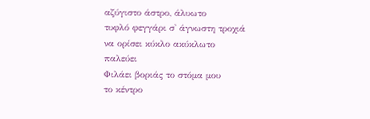αζύγιστο άστρο, άλυωτο
τυφλό φεγγάρι σ' άγνωστη τροχιά
να ορίσει κύκλο ακύκλωτο
παλεύει
Φιλάει βοριάς το στόμα μου
το κέντρο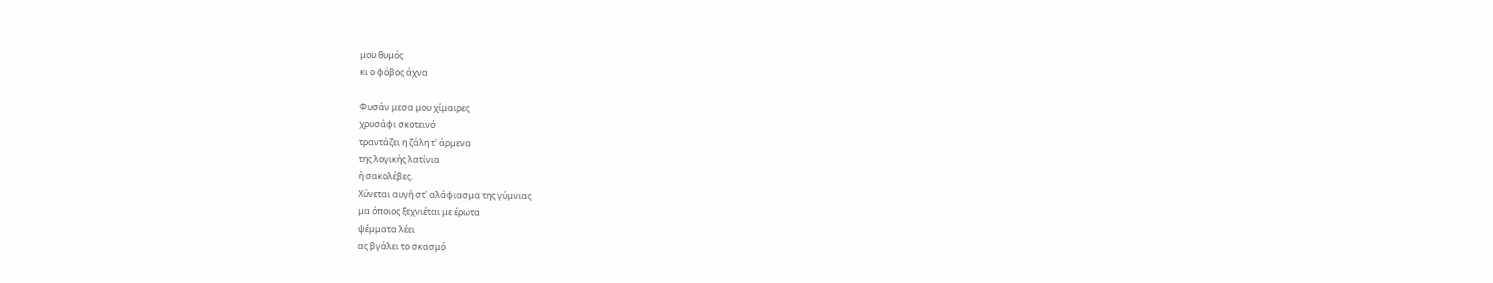μου θυμός
κι ο φόβος άχνα

Φυσάν μεσα μου χίμαιρες
χρυσάφι σκοτεινό
τραντάζει η ζάλη τ' άρμενα
της λογικής λατίνια
ή σακολέβες.
Χύνεται αυγή στ' αλάφιασμα της γύμνιας
μα όποιος ξεχνιέται με έρωτα
ψέμματα λέει
ας βγάλει το σκασμό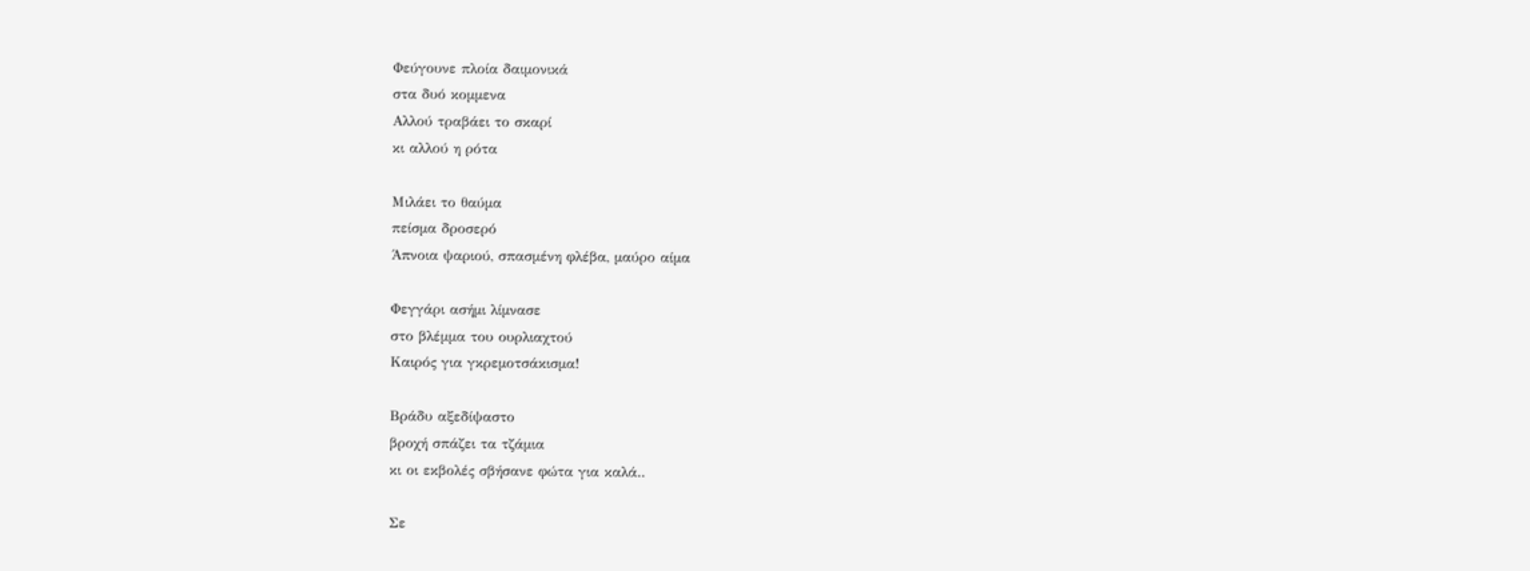Φεύγουνε πλοία δαιμονικά
στα δυό κομμενα
Αλλού τραβάει το σκαρί
κι αλλού η ρότα

Μιλάει το θαύμα
πείσμα δροσερό
Άπνοια ψαριού, σπασμένη φλέβα, μαύρο αίμα

Φεγγάρι ασήμι λίμνασε
στο βλέμμα του ουρλιαχτού
Καιρός για γκρεμοτσάκισμα!

Βράδυ αξεδίψαστο
βροχή σπάζει τα τζάμια
κι οι εκβολές σβήσανε φώτα για καλά..

Σε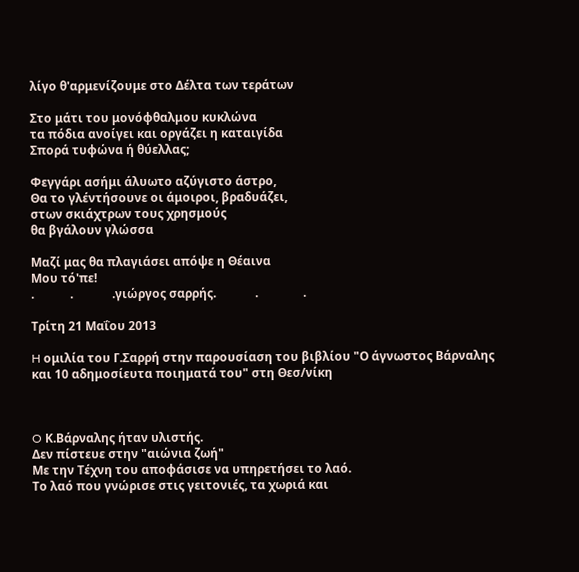λίγο θ'αρμενίζουμε στο Δέλτα των τεράτων

Στο μάτι του μονόφθαλμου κυκλώνα
τα πόδια ανοίγει και οργάζει η καταιγίδα
Σπορά τυφώνα ή θύελλας;

Φεγγάρι ασήμι άλυωτο αζύγιστο άστρο,
Θα το γλέντήσουνε οι άμοιροι, βραδυάζει,
στων σκιάχτρων τους χρησμούς
θα βγάλουν γλώσσα

Μαζί μας θα πλαγιάσει απόψε η Θέαινα
Μου τό'πε!
.            .             .γιώργος σαρρής.             .               .

Τρίτη 21 Μαΐου 2013

H ομιλία του Γ.Σαρρή στην παρουσίαση του βιβλίου "Ο άγνωστος Βάρναλης και 10 αδημοσίευτα ποιηματά του" στη Θεσ/νίκη



O Κ.Βάρναλης ήταν υλιστής.
Δεν πίστευε στην "αιώνια ζωή"
Με την Τέχνη του αποφάσισε να υπηρετήσει το λαό.
Το λαό που γνώρισε στις γειτονιές, τα χωριά και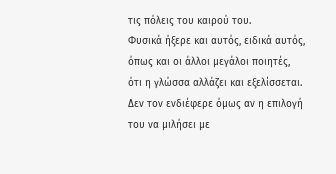τις πόλεις του καιρού του.
Φυσικά ήξερε και αυτός, ειδικά αυτός, όπως και οι άλλοι μεγάλοι ποιητές, ότι η γλώσσα αλλάζει και εξελίσσεται.
Δεν τον ενδιέφερε όμως αν η επιλογή του να μιλήσει με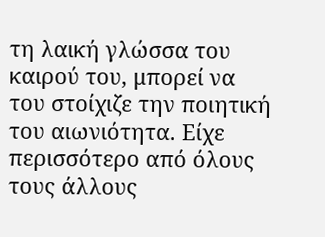τη λαική γλώσσα του καιρού του, μπορεί να του στοίχιζε την ποιητική του αιωνιότητα. Είχε περισσότερο από όλους τους άλλους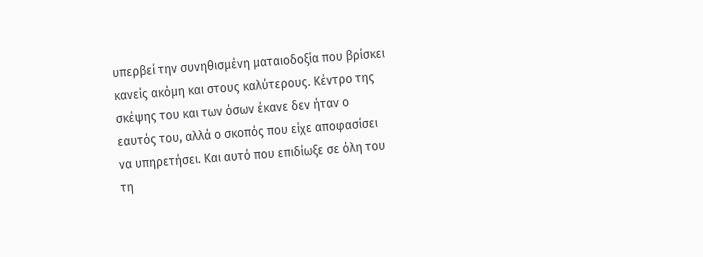υπερβεί την συνηθισμένη ματαιοδοξία που βρίσκει κανείς ακόμη και στους καλύτερους. Κέντρο της σκέψης του και των όσων έκανε δεν ήταν ο εαυτός του, αλλά ο σκοπός που είχε αποφασίσει να υπηρετήσει. Και αυτό που επιδίωξε σε όλη του τη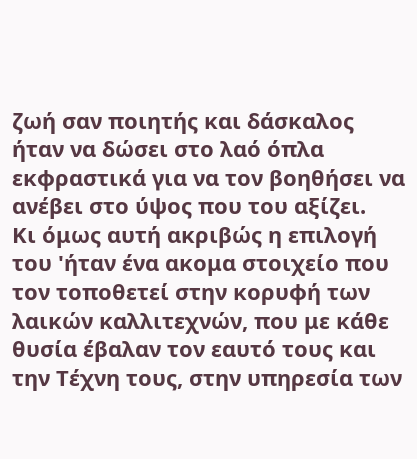ζωή σαν ποιητής και δάσκαλος ήταν να δώσει στο λαό όπλα εκφραστικά για να τον βοηθήσει να ανέβει στο ύψος που του αξίζει.
Κι όμως αυτή ακριβώς η επιλογή του 'ήταν ένα ακομα στοιχείο που τον τοποθετεί στην κορυφή των λαικών καλλιτεχνών, που με κάθε θυσία έβαλαν τον εαυτό τους και την Τέχνη τους, στην υπηρεσία των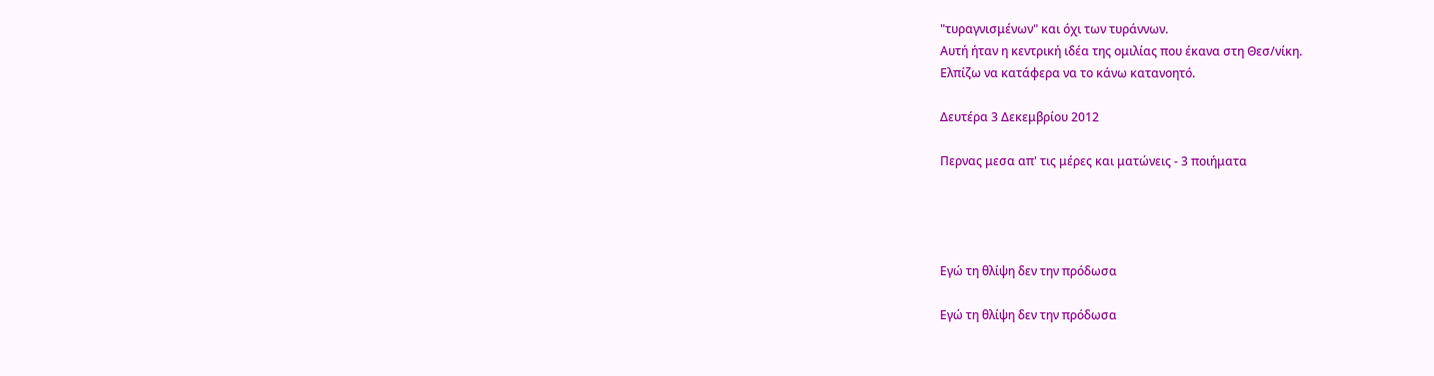"τυραγνισμένων" και όχι των τυράννων.
Αυτή ήταν η κεντρική ιδέα της ομιλίας που έκανα στη Θεσ/νίκη.
Ελπίζω να κατάφερα να το κάνω κατανοητό.

Δευτέρα 3 Δεκεμβρίου 2012

Περνας μεσα απ' τις μέρες και ματώνεις - 3 ποιήματα




Εγώ τη θλίψη δεν την πρόδωσα

Εγώ τη θλίψη δεν την πρόδωσα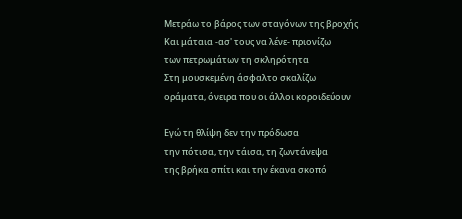Μετράω το βάρος των σταγόνων της βροχής
Και μάταια -ασ' τους να λένε- πριονίζω
των πετρωμάτων τη σκληρότητα
Στη μουσκεμένη άσφαλτο σκαλίζω
οράματα, όνειρα που οι άλλοι κοροιδεύουν

Εγώ τη θλίψη δεν την πρόδωσα
την πότισα, την τάισα, τη ζωντάνεψα
της βρήκα σπίτι και την έκανα σκοπό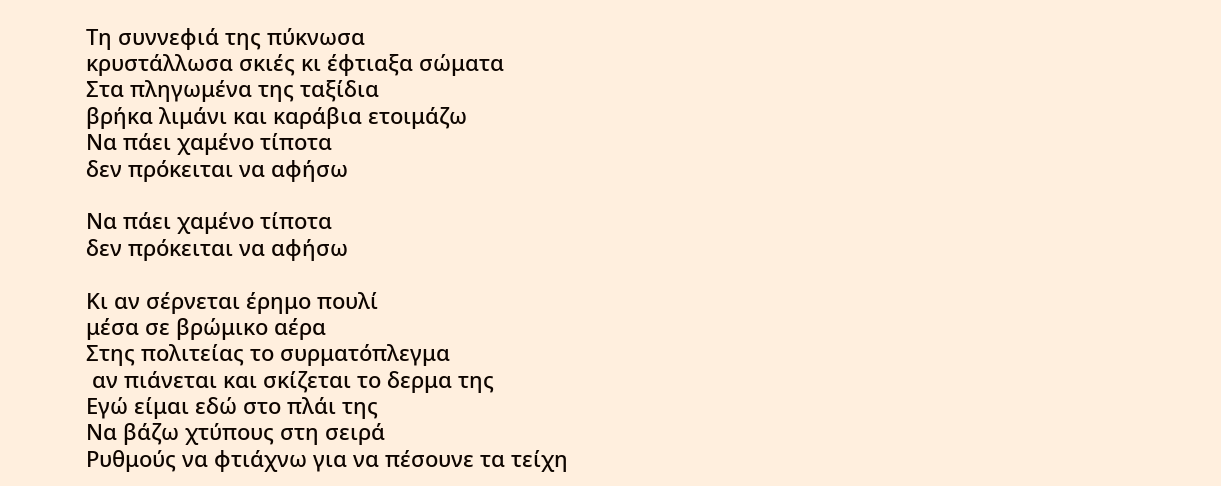Τη συννεφιά της πύκνωσα
κρυστάλλωσα σκιές κι έφτιαξα σώματα
Στα πληγωμένα της ταξίδια
βρήκα λιμάνι και καράβια ετοιμάζω
Να πάει χαμένο τίποτα
δεν πρόκειται να αφήσω

Να πάει χαμένο τίποτα
δεν πρόκειται να αφήσω

Κι αν σέρνεται έρημο πουλί
μέσα σε βρώμικο αέρα
Στης πολιτείας το συρματόπλεγμα
 αν πιάνεται και σκίζεται το δερμα της
Εγώ είμαι εδώ στο πλάι της
Να βάζω χτύπους στη σειρά
Ρυθμούς να φτιάχνω για να πέσουνε τα τείχη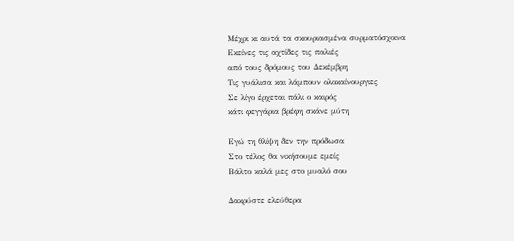Μέχρι κι αυτά τα σκουριασμένα συρματόσχοινα
Εκείνες τις αχτίδες τις παλιές
από τους δρόμους του Δεκέμβρη
Τις γυάλισα και λάμπουν ολοκαίνουργιες
Σε λίγο έρχεται πάλι ο καιρός
κάτι φεγγάρια βρέφη σκάνε μύτη

Εγώ τη θλίψη δεν την πρόδωσα
Στο τέλος θα νικήσουμε εμείς
Βάλτο καλά μες στο μυαλό σου

Δακρύστε ελεύθερα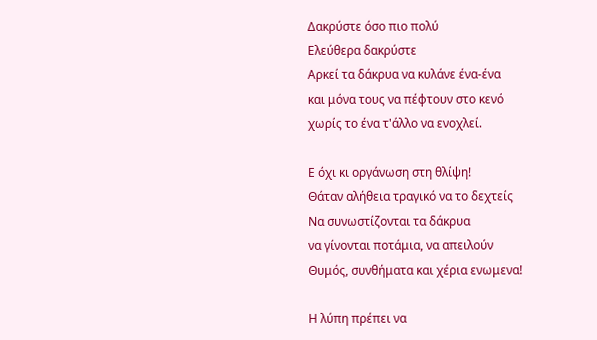Δακρύστε όσο πιο πολύ
Ελεύθερα δακρύστε
Αρκεί τα δάκρυα να κυλάνε ένα-ένα
και μόνα τους να πέφτουν στο κενό
χωρίς το ένα τ'άλλο να ενοχλεί.

Ε όχι κι οργάνωση στη θλίψη!
Θάταν αλήθεια τραγικό να το δεχτείς
Να συνωστίζονται τα δάκρυα
να γίνονται ποτάμια, να απειλούν
Θυμός, συνθήματα και χέρια ενωμενα!

Η λύπη πρέπει να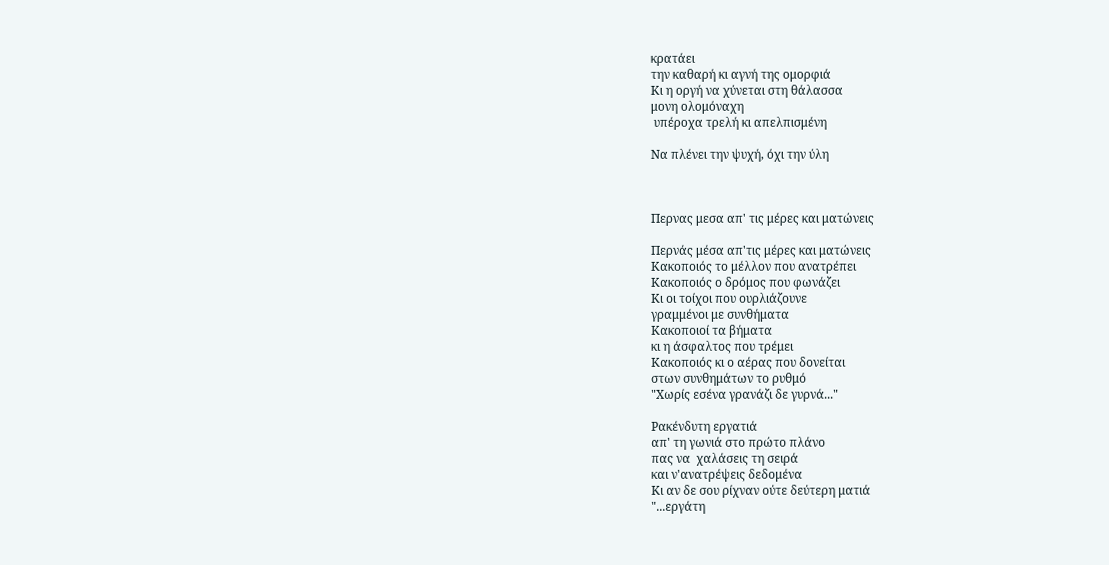κρατάει
την καθαρή κι αγνή της ομορφιά
Κι η οργή να χύνεται στη θάλασσα
μονη ολομόναχη
 υπέροχα τρελή κι απελπισμένη

Να πλένει την ψυχή, όχι την ύλη



Περνας μεσα απ' τις μέρες και ματώνεις

Περνάς μέσα απ'τις μέρες και ματώνεις
Κακοποιός το μέλλον που ανατρέπει
Κακοποιός ο δρόμος που φωνάζει
Κι οι τοίχοι που ουρλιάζουνε
γραμμένοι με συνθήματα
Κακοποιοί τα βήματα
κι η άσφαλτος που τρέμει
Κακοποιός κι ο αέρας που δονείται
στων συνθημάτων το ρυθμό
"Χωρίς εσένα γρανάζι δε γυρνά..."

Ρακένδυτη εργατιά
απ' τη γωνιά στο πρώτο πλάνο
πας να  χαλάσεις τη σειρά
και ν'ανατρέψεις δεδομένα
Κι αν δε σου ρίχναν ούτε δεύτερη ματιά
"...εργάτη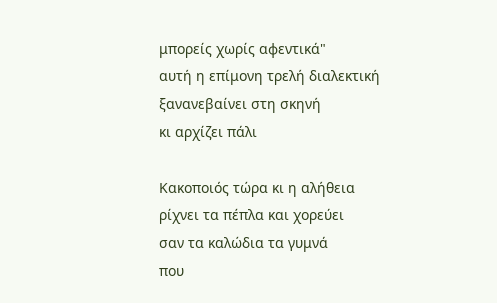μπορείς χωρίς αφεντικά"
αυτή η επίμονη τρελή διαλεκτική
ξανανεβαίνει στη σκηνή
κι αρχίζει πάλι

Κακοποιός τώρα κι η αλήθεια
ρίχνει τα πέπλα και χορεύει
σαν τα καλώδια τα γυμνά
που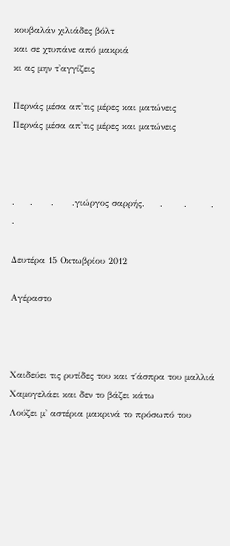κουβαλάν χιλιάδες βόλτ
και σε χτυπάνε από μακριά
κι ας μην τ'αγγίζεις

Περνάς μέσα απ'τις μέρες και ματώνεις
Περνάς μέσα απ'τις μέρες και ματώνεις



.     .      .      .γιώργος σαρρής.     .       .        .        .

Δευτέρα 15 Οκτωβρίου 2012

Αγέραστο



Χαιδεύει τις ρυτίδες του και τ΄άσπρα του μαλλιά
Χαμογελάει και δεν το βάζει κάτω
Λούζει μ' αστέρια μακρινά το πρόσωπό του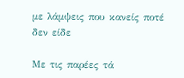με λάμψεις που κανείς ποτέ δεν είδε

Με τις παρέες τά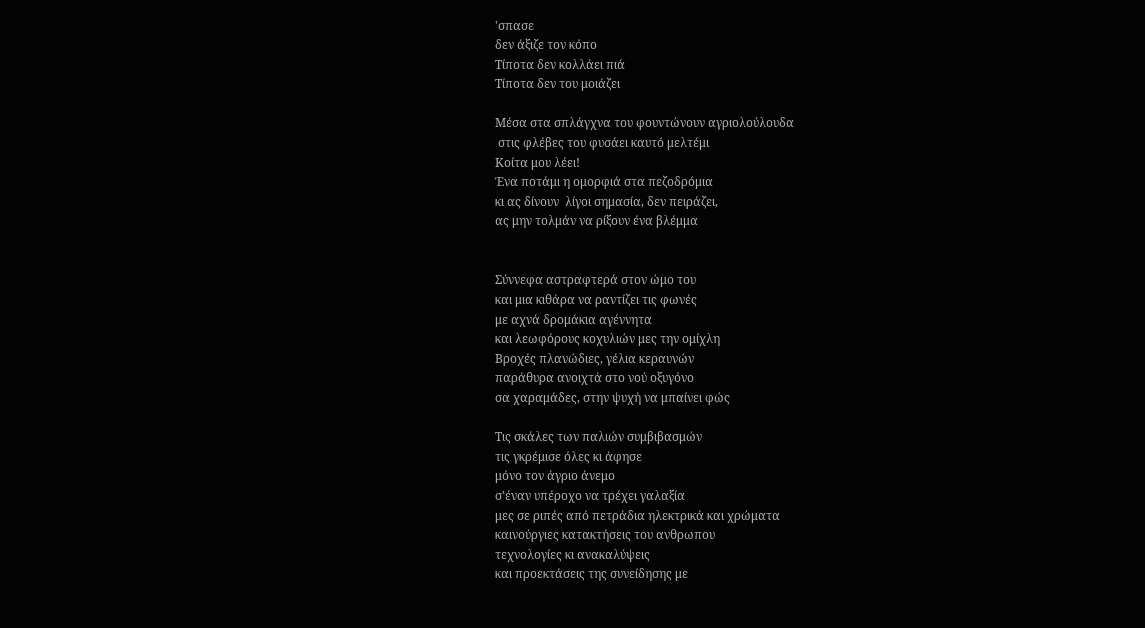'σπασε
δεν άξιζε τον κόπο
Τίποτα δεν κολλάει πιά
Τίποτα δεν του μοιάζει

Μέσα στα σπλάγχνα του φουντώνουν αγριολούλουδα
 στις φλέβες του φυσάει καυτό μελτέμι
Κοίτα μου λέει!
Ένα ποτάμι η ομορφιά στα πεζοδρόμια
κι ας δίνουν  λίγοι σημασία, δεν πειράζει,
ας μην τολμάν να ρίξουν ένα βλέμμα


Σύννεφα αστραφτερά στον ώμο του
και μια κιθάρα να ραντίζει τις φωνές
με αχνά δρομάκια αγέννητα
και λεωφόρους κοχυλιών μες την ομίχλη
Βροχές πλανώδιες, γέλια κεραυνών
παράθυρα ανοιχτά στο νού οξυγόνο
σα χαραμάδες, στην ψυχή να μπαίνει φώς

Τις σκάλες των παλιών συμβιβασμών
τις γκρέμισε όλες κι άφησε
μόνο τον άγριο άνεμο
σ'έναν υπέροχο να τρέχει γαλαξία
μες σε ριπές από πετράδια ηλεκτρικά και χρώματα
καινούργιες κατακτήσεις του ανθρωπου
τεχνολογίες κι ανακαλύψεις
και προεκτάσεις της συνείδησης με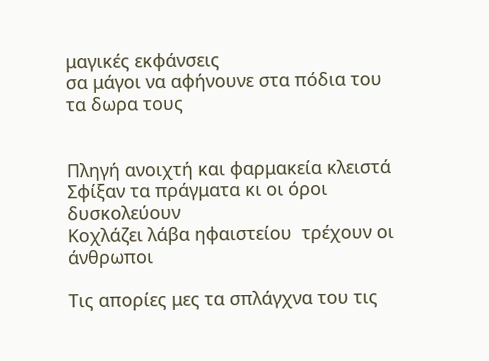μαγικές εκφάνσεις
σα μάγοι να αφήνουνε στα πόδια του τα δωρα τους


Πληγή ανοιχτή και φαρμακεία κλειστά
Σφίξαν τα πράγματα κι οι όροι δυσκολεύουν
Kοχλάζει λάβα ηφαιστείου  τρέχουν οι άνθρωποι

Τις απορίες μες τα σπλάγχνα του τις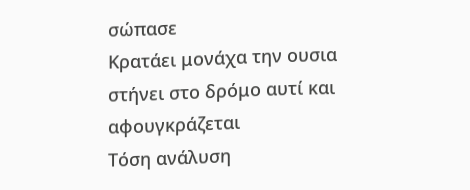σώπασε
Κρατάει μονάχα την ουσια
στήνει στο δρόμο αυτί και αφουγκράζεται
Τόση ανάλυση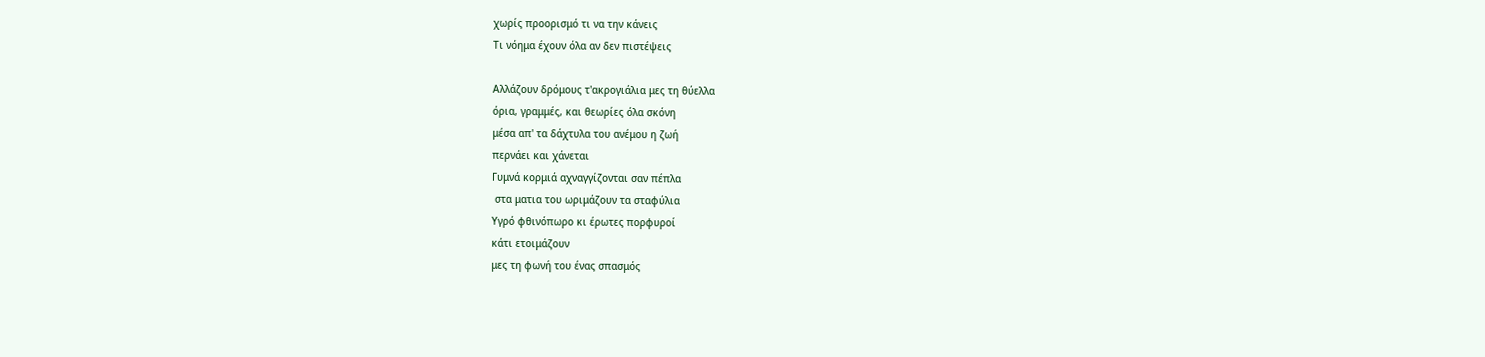χωρίς προορισμό τι να την κάνεις
Τι νόημα έχουν όλα αν δεν πιστέψεις

Αλλάζουν δρόμους τ'ακρογιάλια μες τη θύελλα
όρια, γραμμές, και θεωρίες όλα σκόνη
μέσα απ' τα δάχτυλα του ανέμου η ζωή
περνάει και χάνεται
Γυμνά κορμιά αχναγγίζονται σαν πέπλα
 στα ματια του ωριμάζουν τα σταφύλια
Υγρό φθινόπωρο κι έρωτες πορφυροί
κάτι ετοιμάζουν
μες τη φωνή του ένας σπασμός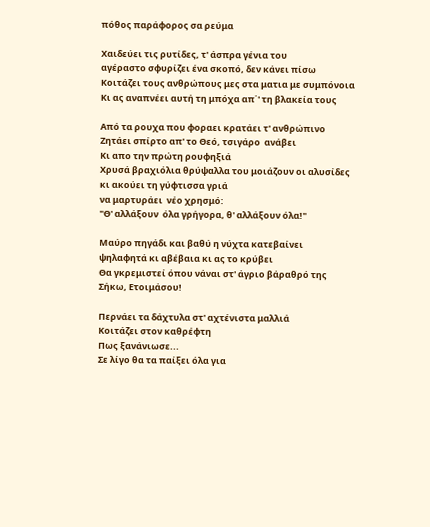πόθος παράφορος σα ρεύμα

Χαιδεύει τις ρυτίδες, τ' άσπρα γένια του
αγέραστο σφυρίζει ένα σκοπό, δεν κάνει πίσω
Κοιτάζει τους ανθρώπους μες στα ματια με συμπόνοια
Κι ας αναπνέει αυτή τη μπόχα απ΄' τη βλακεία τους

Από τα ρουχα που φοραει κρατάει τ' ανθρώπινο
Ζητάει σπίρτο απ' το Θεό, τσιγάρο  ανάβει
Κι απο την πρώτη ρουφηξιά
Χρυσά βραχιόλια θρύψαλλα του μοιάζουν οι αλυσίδες
κι ακούει τη γύφτισσα γριά
να μαρτυράει  νέο χρησμό:
"Θ' αλλάξουν  όλα γρήγορα, θ' αλλάξουν όλα!"

Μαύρο πηγάδι και βαθύ η νύχτα κατεβαίνει
ψηλαφητά κι αβέβαια κι ας το κρύβει
Θα γκρεμιστεί όπου νάναι στ' άγριο βάραθρό της
Σήκω, Ετοιμάσου!

Περνάει τα δάχτυλα στ' αχτένιστα μαλλιά
Κοιτάζει στον καθρέφτη
Πως ξανάνιωσε...
Σε λίγο θα τα παίξει όλα για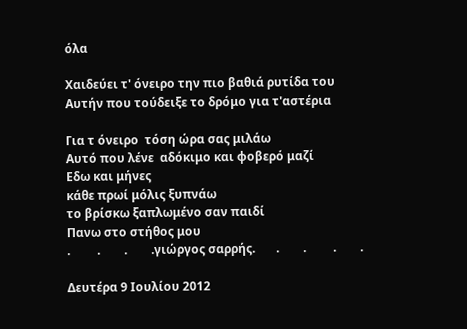όλα

Χαιδεύει τ' όνειρο την πιο βαθιά ρυτίδα του
Αυτήν που τούδειξε το δρόμο για τ'αστέρια

Για τ όνειρο  τόση ώρα σας μιλάω
Αυτό που λένε  αδόκιμο και φοβερό μαζί
Εδω και μήνες
κάθε πρωί μόλις ξυπνάω
το βρίσκω ξαπλωμένο σαν παιδί
Πανω στο στήθος μου
.         .        .        .γιώργος σαρρής.       .        .         .        .

Δευτέρα 9 Ιουλίου 2012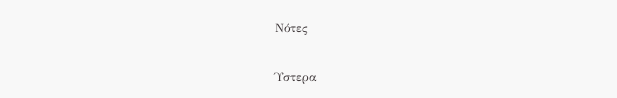Νότες


Ύστερα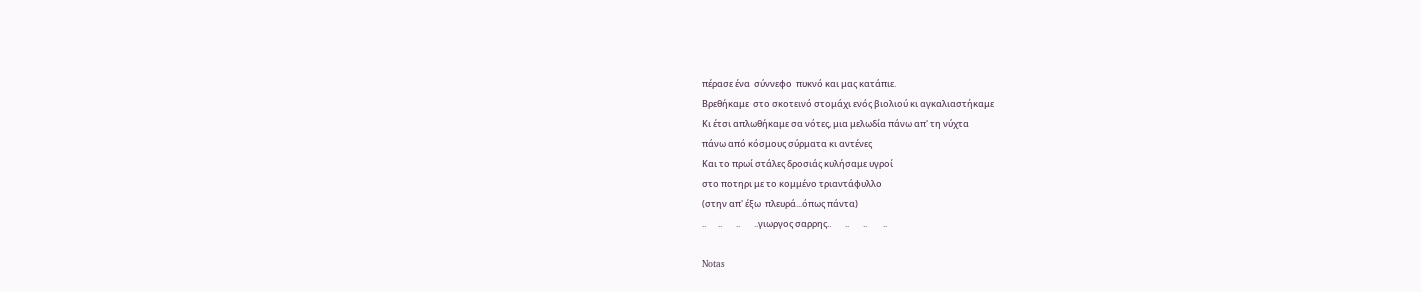πέρασε ένα  σύννεφο  πυκνό και μας κατάπιε.
Βρεθήκαμε  στο σκοτεινό στομάχι ενός βιολιού κι αγκαλιαστήκαμε
Κι έτσι απλωθήκαμε σα νότες, μια μελωδία πάνω απ' τη νύχτα
πάνω από κόσμους σύρματα κι αντένες
Και το πρωί στάλες δροσιάς κυλήσαμε υγροί
στο ποτηρι με το κομμένο τριαντάφυλλο
(στην απ' έξω  πλευρά...όπως πάντα)
..      ..       ..       ..γιωργος σαρρης..       ..       ..        ..

Notas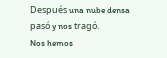Después una nube densa pasó y nos tragó.
Nos hemos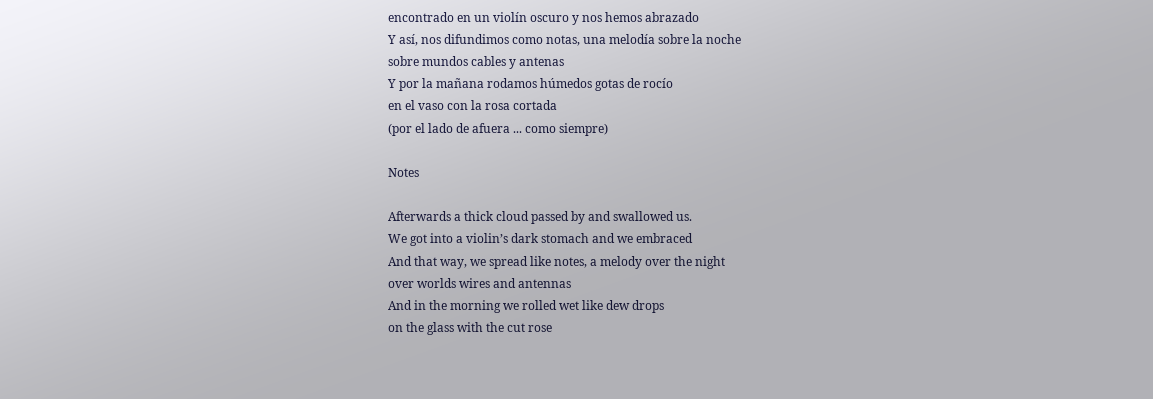encontrado en un violín oscuro y nos hemos abrazado
Y así, nos difundimos como notas, una melodía sobre la noche
sobre mundos cables y antenas
Y por la mañana rodamos húmedos gotas de rocío
en el vaso con la rosa cortada
(por el lado de afuera ... como siempre)

Notes

Afterwards a thick cloud passed by and swallowed us.
We got into a violin’s dark stomach and we embraced
And that way, we spread like notes, a melody over the night
over worlds wires and antennas
And in the morning we rolled wet like dew drops
on the glass with the cut rose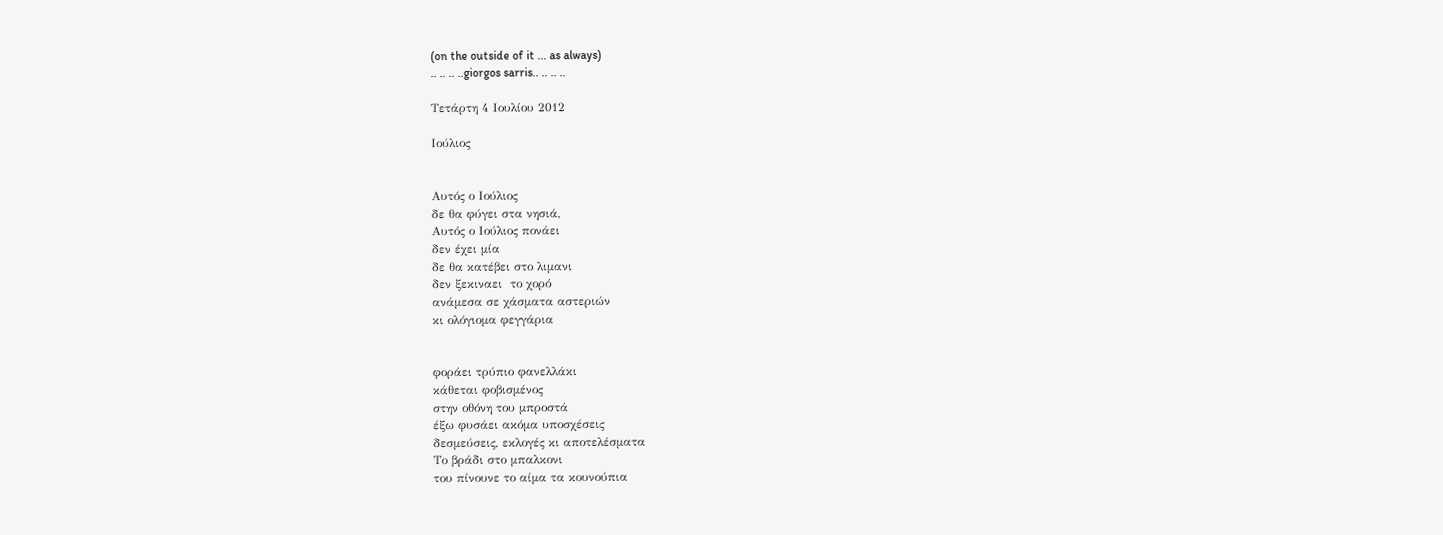(on the outside of it ... as always)
.. .. .. ..giorgos sarris.. .. .. ..

Τετάρτη 4 Ιουλίου 2012

Ιούλιος


Αυτός ο Ιούλιος
δε θα φύγει στα νησιά,
Αυτός ο Ιούλιος πονάει
δεν έχει μία
δε θα κατέβει στο λιμανι
δεν ξεκιναει  το χορό
ανάμεσα σε χάσματα αστεριών
κι ολόγιομα φεγγάρια


φοράει τρύπιο φανελλάκι
κάθεται φοβισμένος
στην οθόνη του μπροστά
έξω φυσάει ακόμα υποσχέσεις
δεσμεύσεις, εκλογές κι αποτελέσματα
Το βράδι στο μπαλκονι
του πίνουνε το αίμα τα κουνούπια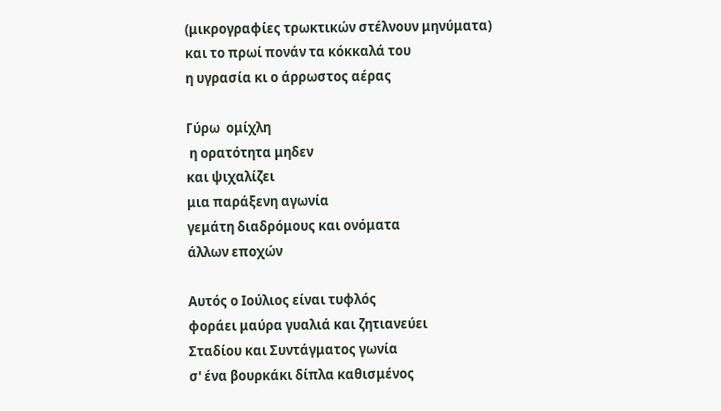(μικρογραφίες τρωκτικών στέλνουν μηνύματα)
και το πρωί πονάν τα κόκκαλά του
η υγρασία κι ο άρρωστος αέρας

Γύρω  ομίχλη
 η ορατότητα μηδεν
και ψιχαλίζει
μια παράξενη αγωνία
γεμάτη διαδρόμους και ονόματα
άλλων εποχών

Αυτός ο Ιούλιος είναι τυφλός
φοράει μαύρα γυαλιά και ζητιανεύει
Σταδίου και Συντάγματος γωνία
σ' ένα βουρκάκι δίπλα καθισμένος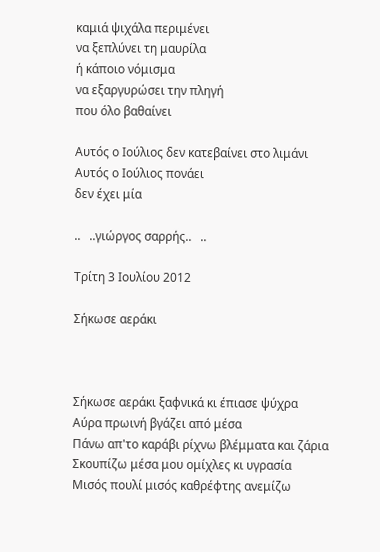καμιά ψιχάλα περιμένει
να ξεπλύνει τη μαυρίλα
ή κάποιο νόμισμα
να εξαργυρώσει την πληγή
που όλο βαθαίνει

Αυτός ο Ιούλιος δεν κατεβαίνει στο λιμάνι
Αυτός ο Ιούλιος πονάει
δεν έχει μία

..   ..γιώργος σαρρής..   ..

Τρίτη 3 Ιουλίου 2012

Σήκωσε αεράκι



Σήκωσε αεράκι ξαφνικά κι έπιασε ψύχρα
Αύρα πρωινή βγάζει από μέσα
Πάνω απ'το καράβι ρίχνω βλέμματα και ζάρια
Σκουπίζω μέσα μου ομίχλες κι υγρασία
Μισός πουλί μισός καθρέφτης ανεμίζω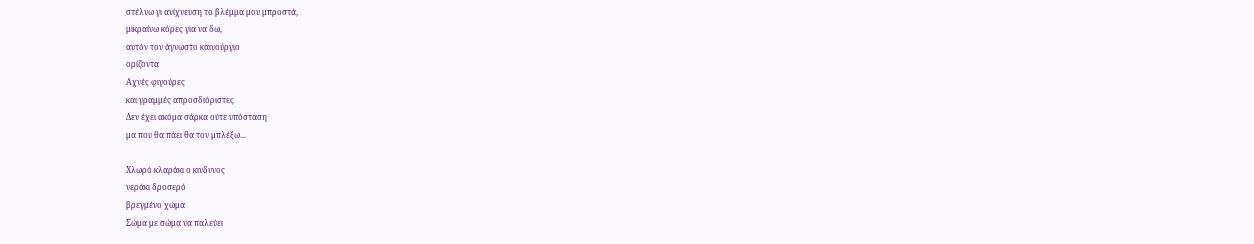στέλνω γι ανίχνευση το βλέμμα μου μπροστά,
μικραίνω κόρες για να δω,
αυτόν τον άγνωστο καινούργιο
ορίζοντα
Αχνές φιγούρες
και γραμμές απροσδιόριστες
Δεν έχει ακόμα σάρκα ούτε υπόσταση
μα που θα πάει θα τον μπλέξω...

Χλωρό κλαράκι ο κινδυνος
νεράκι δροσερό
βρεγμένο χώμα
Σώμα με σώμα να παλεύει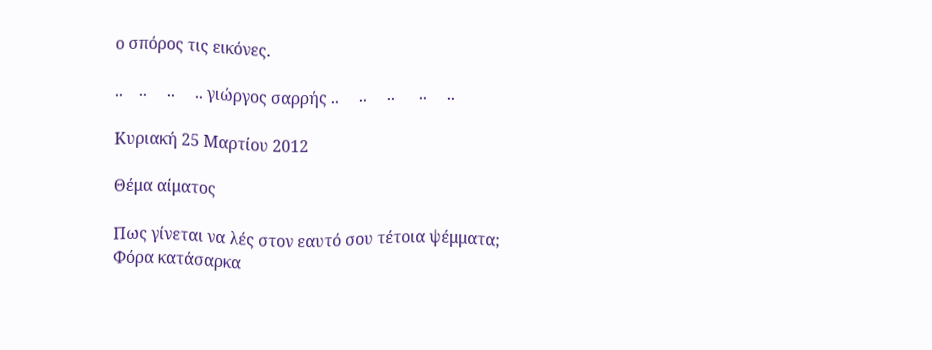ο σπόρος τις εικόνες.

..    ..     ..     .. γιώργος σαρρής ..     ..     ..      ..     ..

Κυριακή 25 Μαρτίου 2012

Θέμα αίματος

Πως γίνεται να λές στον εαυτό σου τέτοια ψέμματα;
Φόρα κατάσαρκα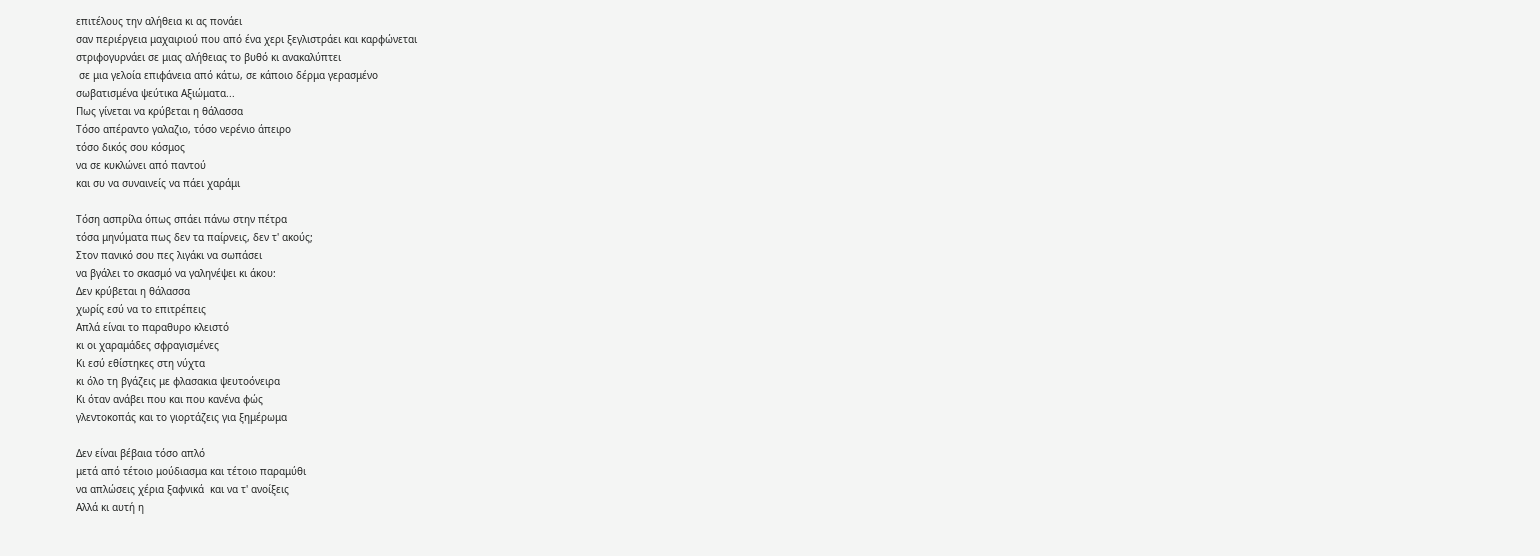επιτέλους την αλήθεια κι ας πονάει
σαν περιέργεια μαχαιριού που από ένα χερι ξεγλιστράει και καρφώνεται
στριφογυρνάει σε μιας αλήθειας το βυθό κι ανακαλύπτει
 σε μια γελοία επιφάνεια από κάτω, σε κάποιο δέρμα γερασμένο
σωβατισμένα ψεύτικα Αξιώματα...
Πως γίνεται να κρύβεται η θάλασσα
Τόσο απέραντο γαλαζιο, τόσο νερένιο άπειρο
τόσο δικός σου κόσμος
να σε κυκλώνει από παντού
και συ να συναινείς να πάει χαράμι

Τόση ασπρίλα όπως σπάει πάνω στην πέτρα
τόσα μηνύματα πως δεν τα παίρνεις, δεν τ' ακούς;
Στον πανικό σου πες λιγάκι να σωπάσει
να βγάλει το σκασμό να γαληνέψει κι άκου:
Δεν κρύβεται η θάλασσα
χωρίς εσύ να το επιτρέπεις
Απλά είναι το παραθυρο κλειστό
κι οι χαραμάδες σφραγισμένες
Κι εσύ εθίστηκες στη νύχτα
κι όλο τη βγάζεις με φλασακια ψευτοόνειρα
Κι όταν ανάβει που και που κανένα φώς
γλεντοκοπάς και το γιορτάζεις για ξημέρωμα

Δεν είναι βέβαια τόσο απλό
μετά από τέτοιο μούδιασμα και τέτοιο παραμύθι
να απλώσεις χέρια ξαφνικά  και να τ' ανοίξεις
Αλλά κι αυτή η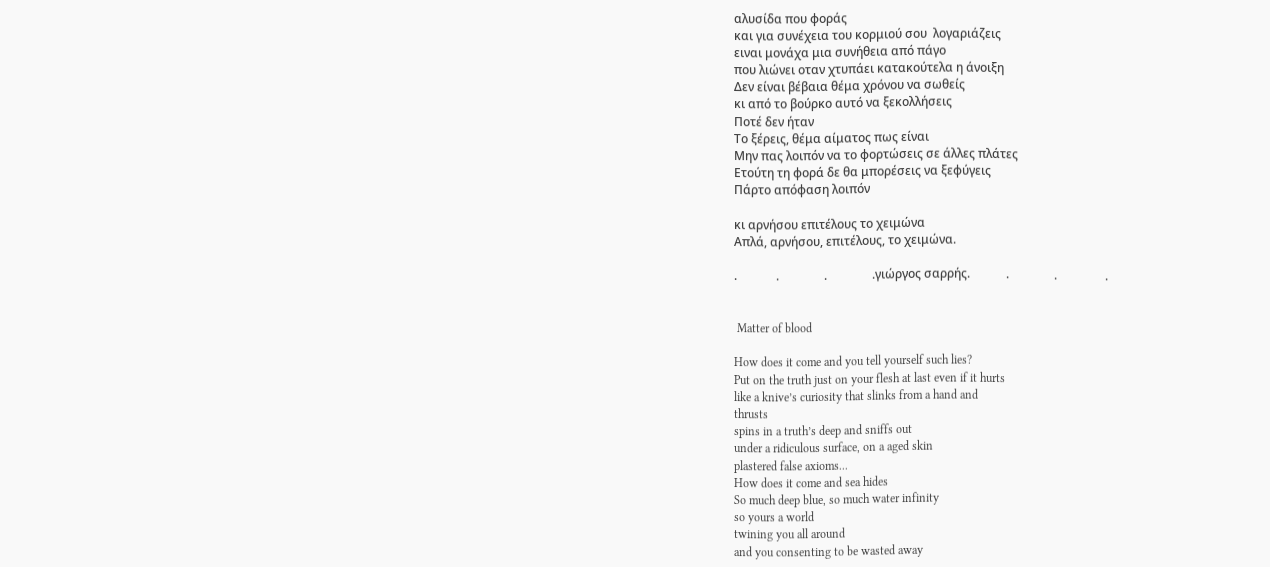αλυσίδα που φοράς
και για συνέχεια του κορμιού σου  λογαριάζεις
ειναι μονάχα μια συνήθεια από πάγο
που λιώνει οταν χτυπάει κατακούτελα η άνοιξη
Δεν είναι βέβαια θέμα χρόνου να σωθείς
κι από το βούρκο αυτό να ξεκολλήσεις
Ποτέ δεν ήταν
Το ξέρεις, θέμα αίματος πως είναι
Μην πας λοιπόν να το φορτώσεις σε άλλες πλάτες
Ετούτη τη φορά δε θα μπορέσεις να ξεφύγεις
Πάρτο απόφαση λοιπόν

κι αρνήσου επιτέλους το χειμώνα
Απλά, αρνήσου, επιτέλους, το χειμώνα.

.             .               .               .γιώργος σαρρής.            .               .                .


 Matter of blood

How does it come and you tell yourself such lies?
Put on the truth just on your flesh at last even if it hurts
like a knive’s curiosity that slinks from a hand and
thrusts
spins in a truth’s deep and sniffs out
under a ridiculous surface, on a aged skin
plastered false axioms...
How does it come and sea hides
So much deep blue, so much water infinity
so yours a world
twining you all around
and you consenting to be wasted away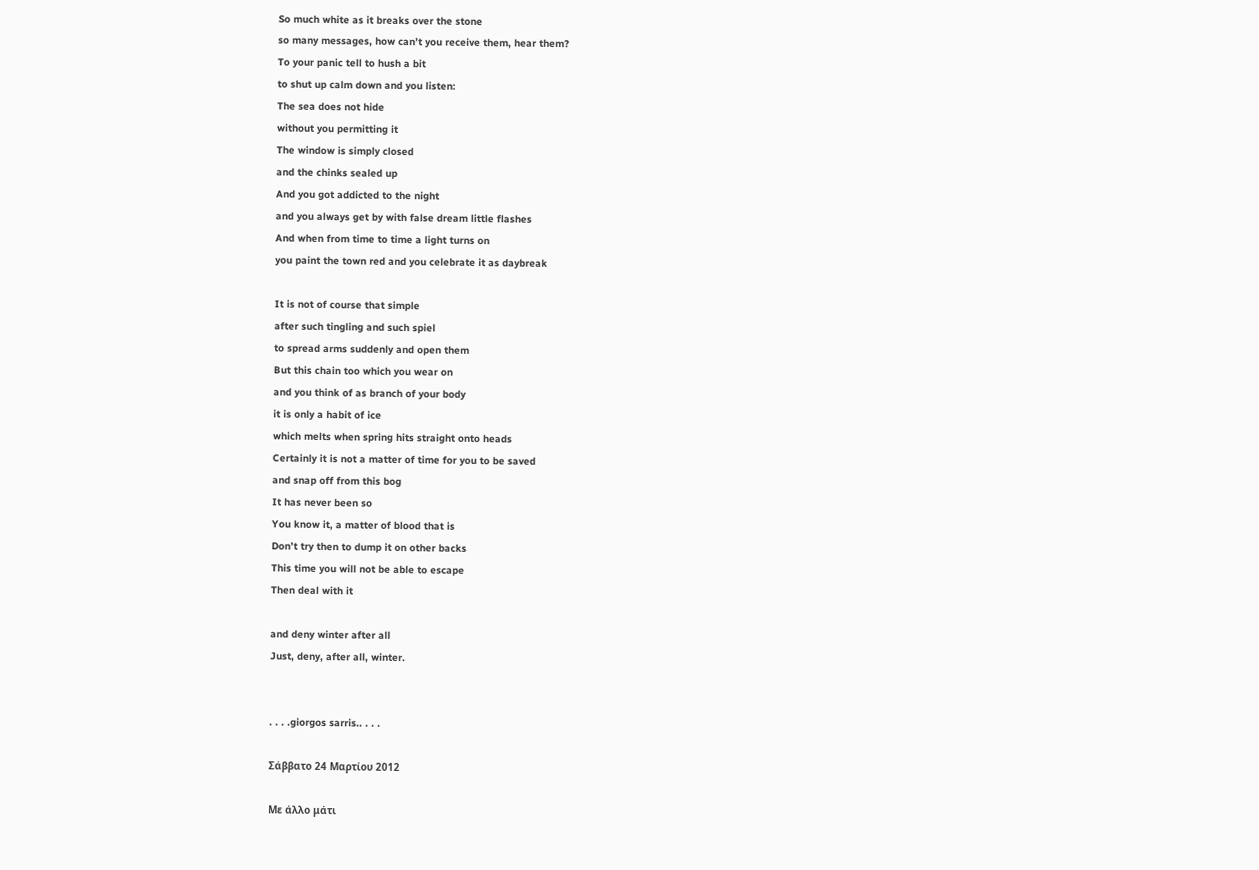So much white as it breaks over the stone
so many messages, how can’t you receive them, hear them?
To your panic tell to hush a bit
to shut up calm down and you listen:
The sea does not hide
without you permitting it
The window is simply closed
and the chinks sealed up
And you got addicted to the night
and you always get by with false dream little flashes
And when from time to time a light turns on
you paint the town red and you celebrate it as daybreak

It is not of course that simple
after such tingling and such spiel
to spread arms suddenly and open them
But this chain too which you wear on
and you think of as branch of your body
it is only a habit of ice
which melts when spring hits straight onto heads
Certainly it is not a matter of time for you to be saved
and snap off from this bog
It has never been so
You know it, a matter of blood that is
Don’t try then to dump it on other backs
This time you will not be able to escape
Then deal with it

and deny winter after all
Just, deny, after all, winter.


. . . .giorgos sarris.. . . .

Σάββατο 24 Μαρτίου 2012

Με άλλο μάτι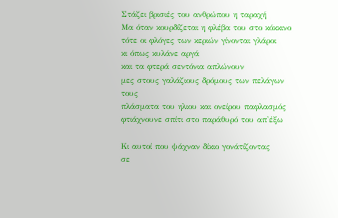Στάζει βρισιές του ανθρώπου η ταραχή
Μα όταν κουρδίζεται η φλέβα του στο κόκκινο
τότε οι φλόγες των κεριών γίνονται γλάροι
κι όπως κυλάνε αργά
και τα φτερά σεντόνια απλώνουν
μες στους γαλάζιους δρόμους των πελάγων τους
πλάσματα του ηλιου και ονείρου παφλασμός
φτιάχνουνε σπίτι στο παράθυρό του απ'έξω

Κι αυτοί που ψάχναν δίκιο γονάτίζοντας
σε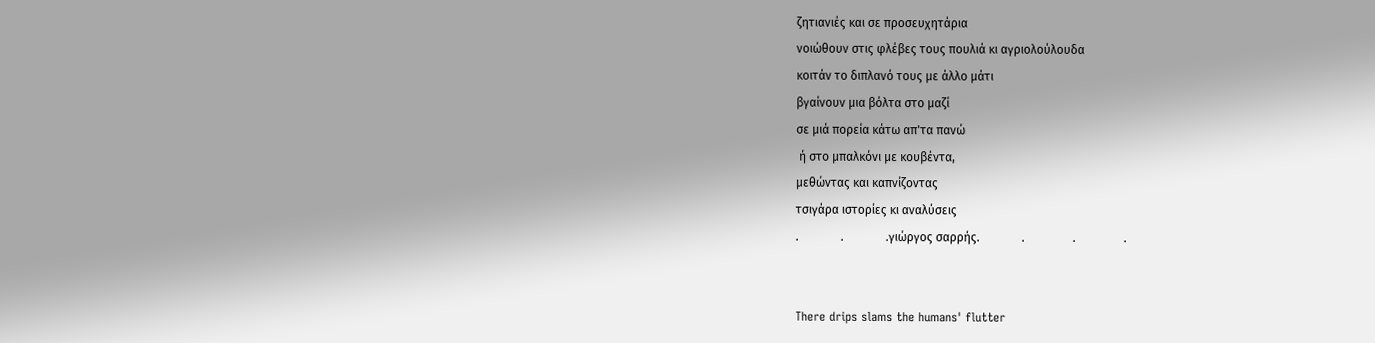ζητιανιές και σε προσευχητάρια
νοιώθουν στις φλέβες τους πουλιά κι αγριολούλουδα
κοιτάν το διπλανό τους με άλλο μάτι
βγαίνουν μια βόλτα στο μαζί
σε μιά πορεία κάτω απ'τα πανώ
 ή στο μπαλκόνι με κουβέντα,
μεθώντας και καπνίζοντας
τσιγάρα ιστορίες κι αναλύσεις
.              .              .γιώργος σαρρής.              .                .                .


There drips slams the humans' flutter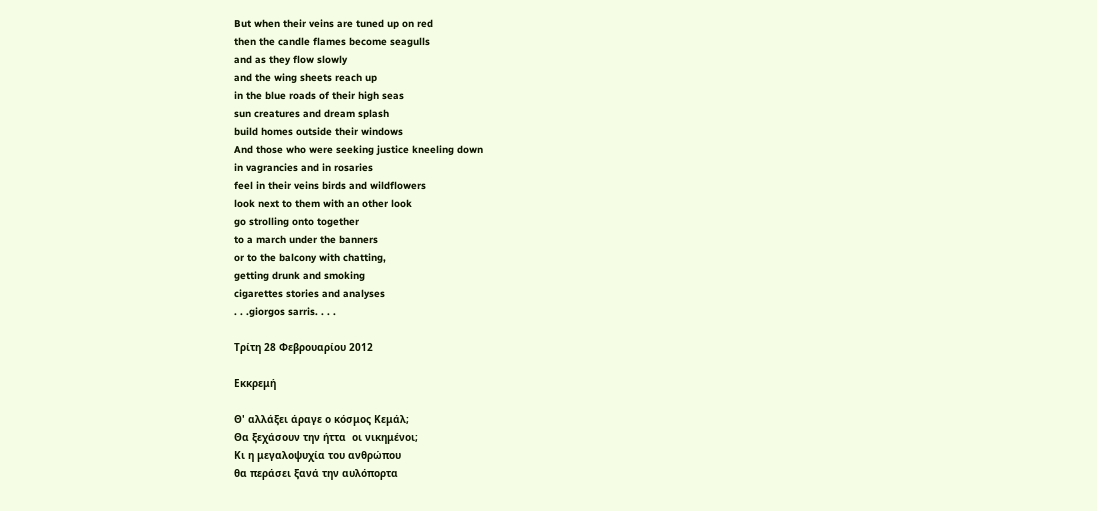But when their veins are tuned up on red
then the candle flames become seagulls
and as they flow slowly
and the wing sheets reach up
in the blue roads of their high seas
sun creatures and dream splash
build homes outside their windows
And those who were seeking justice kneeling down
in vagrancies and in rosaries
feel in their veins birds and wildflowers
look next to them with an other look
go strolling onto together
to a march under the banners
or to the balcony with chatting,
getting drunk and smoking
cigarettes stories and analyses
. . .giorgos sarris. . . .

Τρίτη 28 Φεβρουαρίου 2012

Εκκρεμή

Θ' αλλάξει άραγε ο κόσμος Κεμάλ;
Θα ξεχάσουν την ήττα  οι νικημένοι;
Κι η μεγαλοψυχία του ανθρώπου
θα περάσει ξανά την αυλόπορτα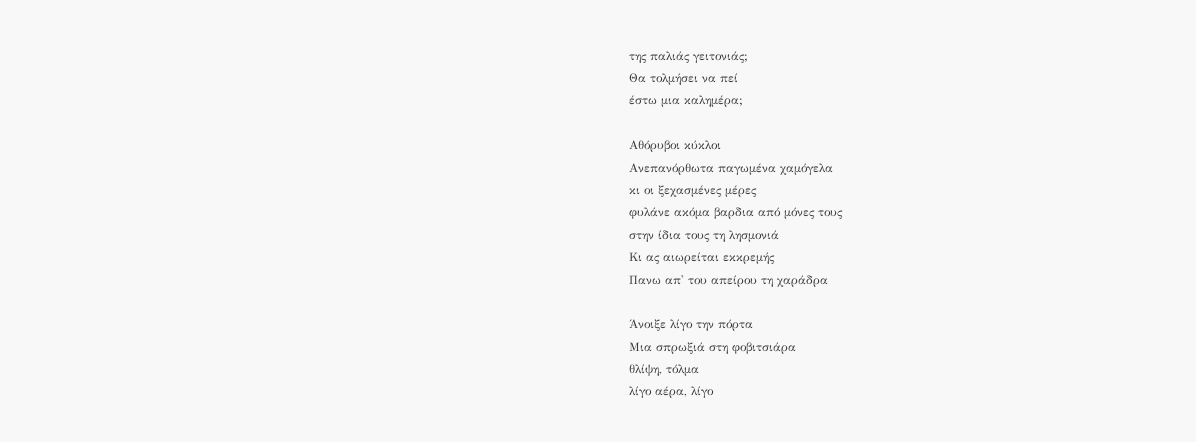της παλιάς γειτονιάς;
Θα τολμήσει να πεί
έστω μια καλημέρα;

Αθόρυβοι κύκλοι
Ανεπανόρθωτα παγωμένα χαμόγελα
κι οι ξεχασμένες μέρες
φυλάνε ακόμα βαρδια από μόνες τους
στην ίδια τους τη λησμονιά
Κι ας αιωρείται εκκρεμής
Πανω απ' του απείρου τη χαράδρα

Άνοιξε λίγο την πόρτα
Μια σπρωξιά στη φοβιτσιάρα
θλίψη, τόλμα
λίγο αέρα, λίγο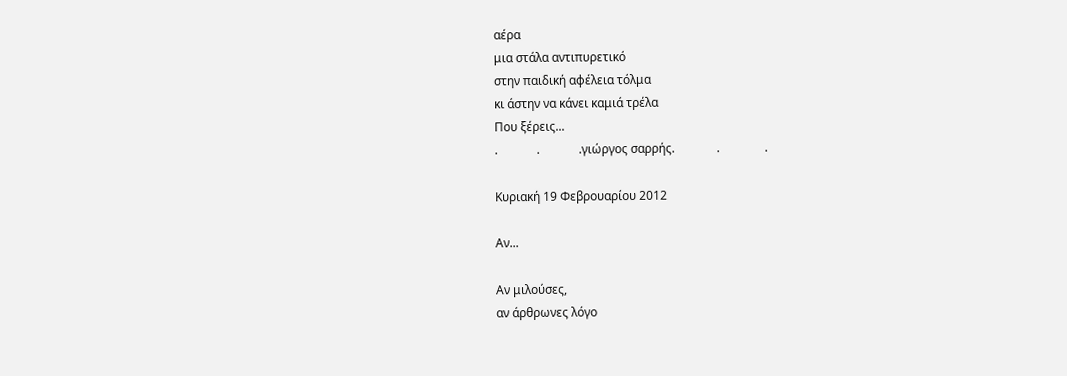αέρα
μια στάλα αντιπυρετικό
στην παιδική αφέλεια τόλμα
κι άστην να κάνει καμιά τρέλα
Που ξέρεις...
.             .             .γιώργος σαρρής.              .               .

Κυριακή 19 Φεβρουαρίου 2012

Aν...

Αν μιλούσες,
αν άρθρωνες λόγο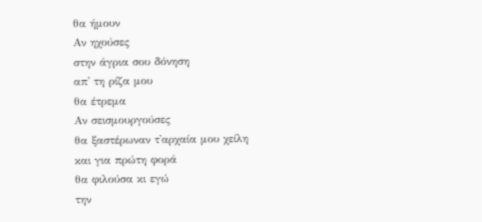θα ήμουν
Αν ηχούσες
στην άγρια σου δόνηση
απ' τη ρίζα μου
θα έτρεμα
Αν σεισμουργούσες
θα ξαστέρωναν τ'αρχαία μου χείλη
και για πρώτη φορά
θα φιλούσα κι εγώ
την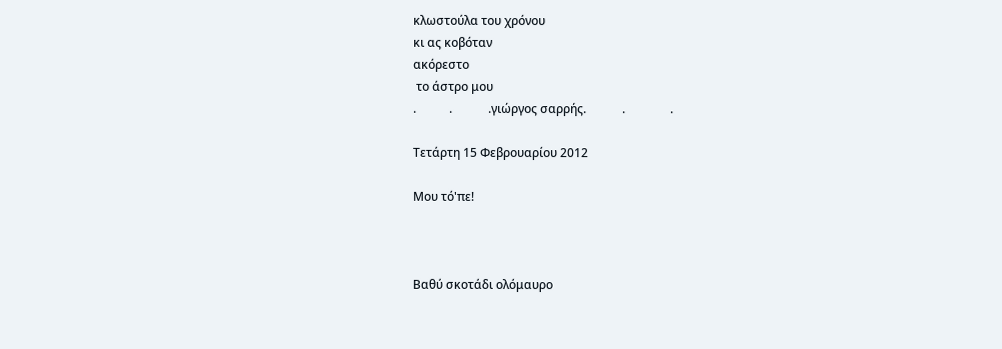κλωστούλα του χρόνου
κι ας κοβόταν
ακόρεστο
 το άστρο μου
.           .            .γιώργος σαρρής.            .               .

Τετάρτη 15 Φεβρουαρίου 2012

Μου τό'πε!



Βαθύ σκοτάδι ολόμαυρο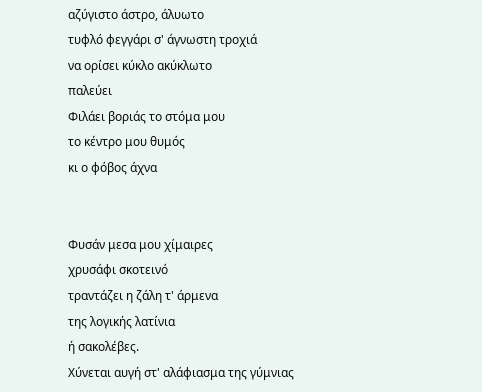αζύγιστο άστρο, άλυωτο
τυφλό φεγγάρι σ' άγνωστη τροχιά
να ορίσει κύκλο ακύκλωτο
παλεύει
Φιλάει βοριάς το στόμα μου
το κέντρο μου θυμός
κι ο φόβος άχνα


Φυσάν μεσα μου χίμαιρες
χρυσάφι σκοτεινό
τραντάζει η ζάλη τ' άρμενα
της λογικής λατίνια
ή σακολέβες.
Χύνεται αυγή στ' αλάφιασμα της γύμνιας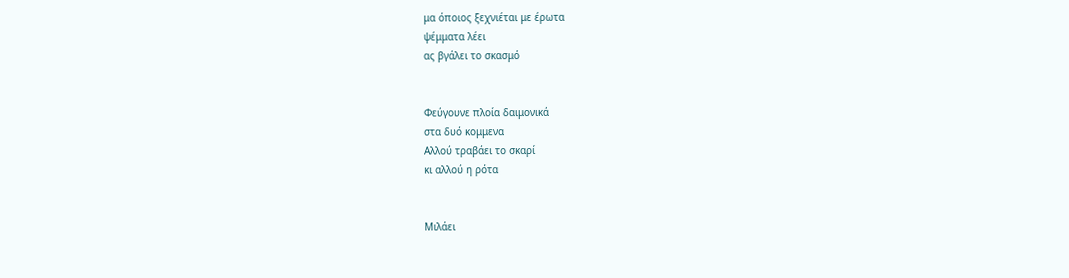μα όποιος ξεχνιέται με έρωτα
ψέμματα λέει
ας βγάλει το σκασμό


Φεύγουνε πλοία δαιμονικά
στα δυό κομμενα
Αλλού τραβάει το σκαρί
κι αλλού η ρότα


Μιλάει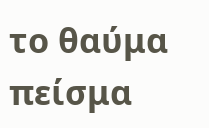το θαύμα
πείσμα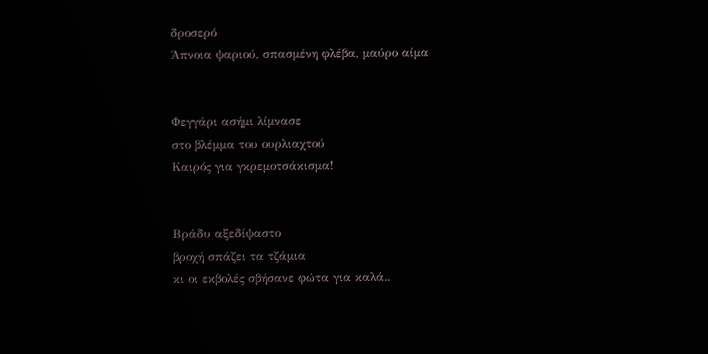δροσερό
Άπνοια ψαριού, σπασμένη φλέβα, μαύρο αίμα


Φεγγάρι ασήμι λίμνασε
στο βλέμμα του ουρλιαχτού
Καιρός για γκρεμοτσάκισμα!


Βράδυ αξεδίψαστο
βροχή σπάζει τα τζάμια
κι οι εκβολές σβήσανε φώτα για καλά..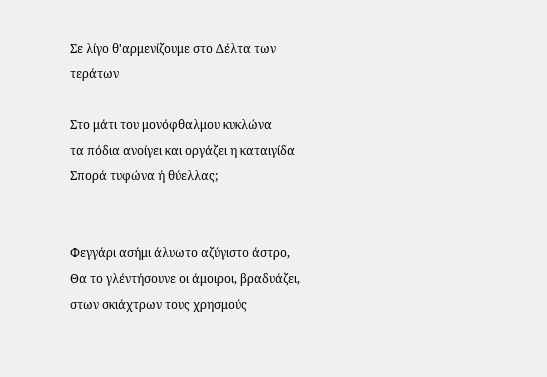Σε λίγο θ'αρμενίζουμε στο Δέλτα των τεράτων

Στο μάτι του μονόφθαλμου κυκλώνα
τα πόδια ανοίγει και οργάζει η καταιγίδα
Σπορά τυφώνα ή θύελλας;


Φεγγάρι ασήμι άλυωτο αζύγιστο άστρο,
Θα το γλέντήσουνε οι άμοιροι, βραδυάζει,
στων σκιάχτρων τους χρησμούς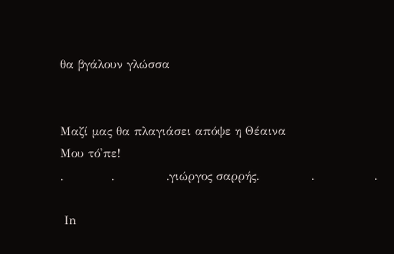θα βγάλουν γλώσσα


Μαζί μας θα πλαγιάσει απόψε η Θέαινα
Μου τό'πε!
.            .             .γιώργος σαρρής.             .               .

 Ιn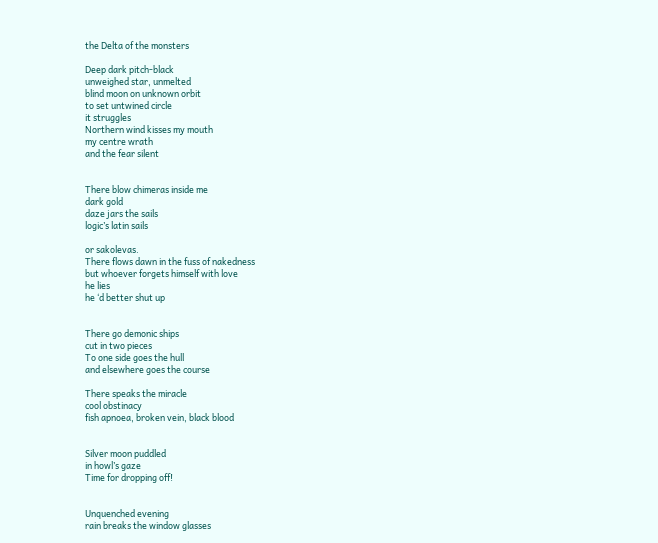the Delta of the monsters

Deep dark pitch-black
unweighed star, unmelted
blind moon on unknown orbit
to set untwined circle
it struggles
Northern wind kisses my mouth
my centre wrath
and the fear silent


There blow chimeras inside me
dark gold
daze jars the sails
logic’s latin sails

or sakolevas.
There flows dawn in the fuss of nakedness
but whoever forgets himself with love
he lies
he ‘d better shut up


There go demonic ships
cut in two pieces
To one side goes the hull
and elsewhere goes the course

There speaks the miracle
cool obstinacy
fish apnoea, broken vein, black blood


Silver moon puddled
in howl’s gaze
Time for dropping off!


Unquenched evening
rain breaks the window glasses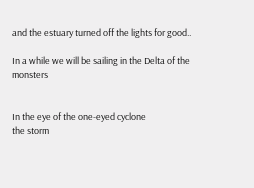and the estuary turned off the lights for good..

In a while we will be sailing in the Delta of the monsters


In the eye of the one-eyed cyclone
the storm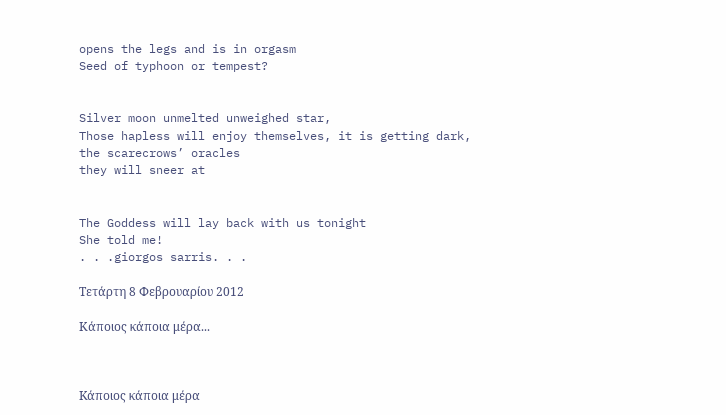opens the legs and is in orgasm
Seed of typhoon or tempest?


Silver moon unmelted unweighed star,
Those hapless will enjoy themselves, it is getting dark,
the scarecrows’ oracles
they will sneer at


The Goddess will lay back with us tonight
She told me!
. . .giorgos sarris. . .

Τετάρτη 8 Φεβρουαρίου 2012

Κάποιος κάποια μέρα...



Kάποιος κάποια μέρα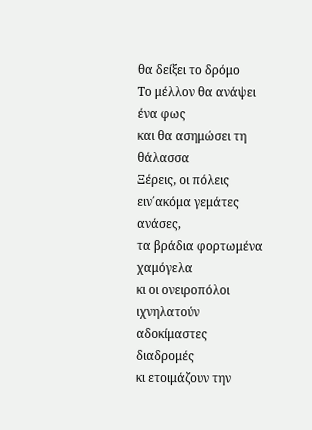θα δείξει το δρόμο
Το μέλλον θα ανάψει ένα φως
και θα ασημώσει τη θάλασσα
Ξέρεις, οι πόλεις ειν΄ακόμα γεμάτες ανάσες,
τα βράδια φορτωμένα χαμόγελα
κι οι ονειροπόλοι ιχνηλατούν αδοκίμαστες διαδρομές
κι ετοιμάζουν την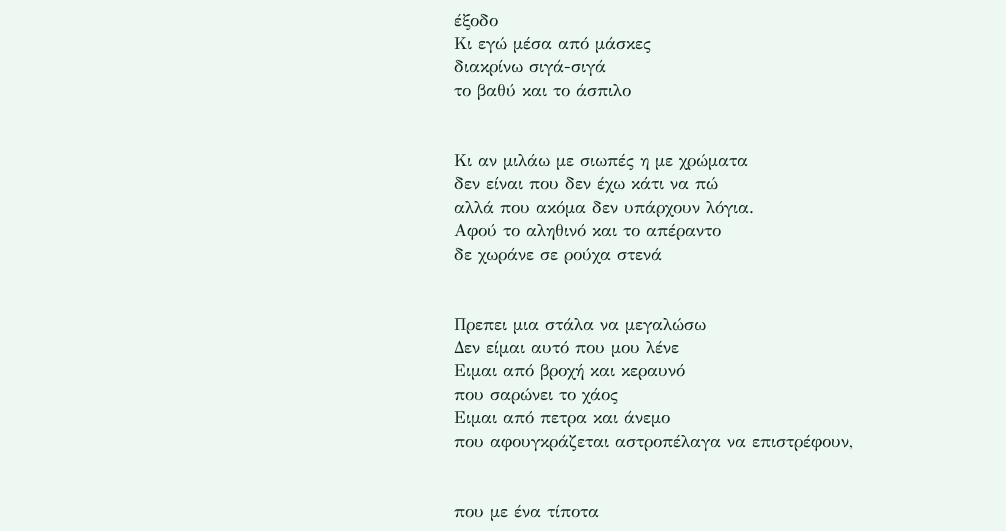έξοδο
Κι εγώ μέσα από μάσκες
διακρίνω σιγά-σιγά
το βαθύ και το άσπιλο


Κι αν μιλάω με σιωπές η με χρώματα
δεν είναι που δεν έχω κάτι να πώ
αλλά που ακόμα δεν υπάρχουν λόγια.
Αφού το αληθινό και το απέραντο
δε χωράνε σε ρούχα στενά


Πρεπει μια στάλα να μεγαλώσω
Δεν είμαι αυτό που μου λένε
Ειμαι από βροχή και κεραυνό
που σαρώνει το χάος
Ειμαι από πετρα και άνεμο
που αφουγκράζεται αστροπέλαγα να επιστρέφουν,


που με ένα τίποτα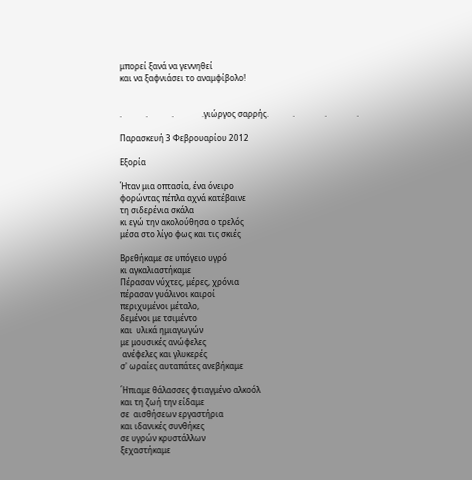μπορεί ξανά να γεννηθεί
και να ξαφνιάσει το αναμφίβολο!


.            .            .              .γιώργος σαρρής.            .               .               .

Παρασκευή 3 Φεβρουαρίου 2012

Εξορία

Ήταν μια οπτασία, ένα όνειρο
φορώντας πέπλα αχνά κατέβαινε
τη σιδερένια σκάλα
κι εγώ την ακολούθησα ο τρελός
μέσα στο λίγο φως και τις σκιές

Βρεθήκαμε σε υπόγειο υγρό
κι αγκαλιαστήκαμε
Πέρασαν νύχτες, μέρες, χρόνια
πέρασαν γυάλινοι καιροί
περιχυμένοι μέταλο,
δεμένοι με τσιμέντο
και  υλικά ημιαγωγών
με μουσικές ανώφελες
 ανέφελες και γλυκερές
σ' ωραίες αυταπάτες ανεβήκαμε

΄Ηπιαμε θάλασσες φτιαγμένο αλκοόλ
και τη ζωή την είδαμε
σε  αισθήσεων εργαστήρια
και ιδανικές συνθήκες
σε υγρών κρυστάλλων
ξεχαστήκαμε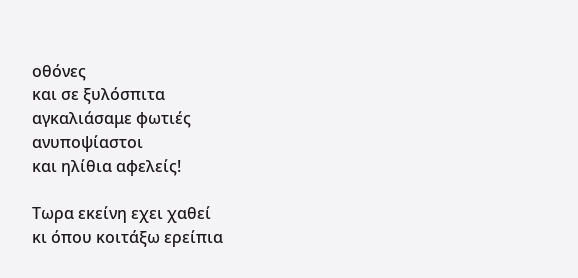οθόνες
και σε ξυλόσπιτα
αγκαλιάσαμε φωτιές
ανυποψίαστοι
και ηλίθια αφελείς!

Τωρα εκείνη εχει χαθεί
κι όπου κοιτάξω ερείπια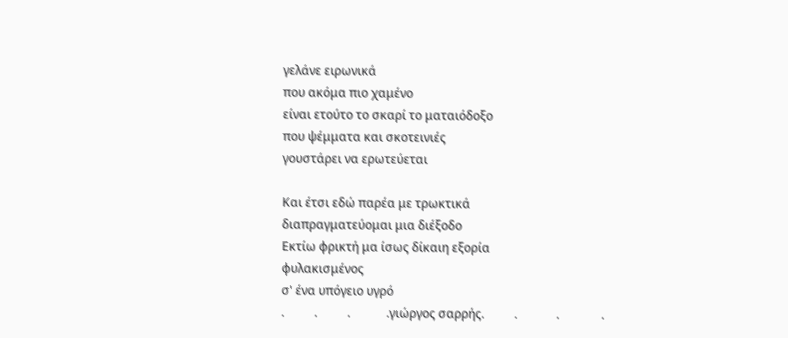γελάνε ειρωνικά
που ακόμα πιο χαμένο
είναι ετούτο το σκαρί το ματαιόδοξο
που ψέμματα και σκοτεινιές
γουστάρει να ερωτεύεται

Και έτσι εδώ παρέα με τρωκτικά
διαπραγματεύομαι μια διέξοδο
Εκτίω φρικτή μα ίσως δίκαιη εξορία
φυλακισμένος
σ' ένα υπόγειο υγρό
.          .          .            .γιώργος σαρρής.          .             .              .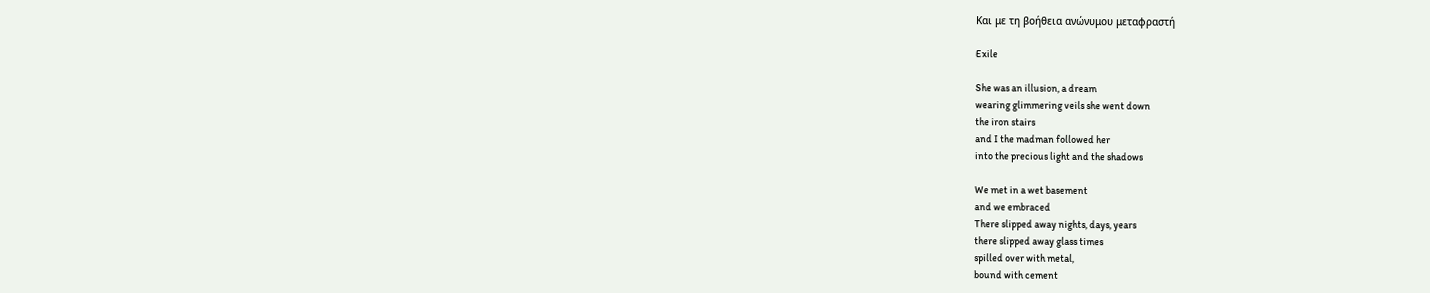Και με τη βοήθεια ανώνυμου μεταφραστή

Exile

She was an illusion, a dream
wearing glimmering veils she went down
the iron stairs
and I the madman followed her
into the precious light and the shadows

We met in a wet basement
and we embraced
There slipped away nights, days, years
there slipped away glass times
spilled over with metal,
bound with cement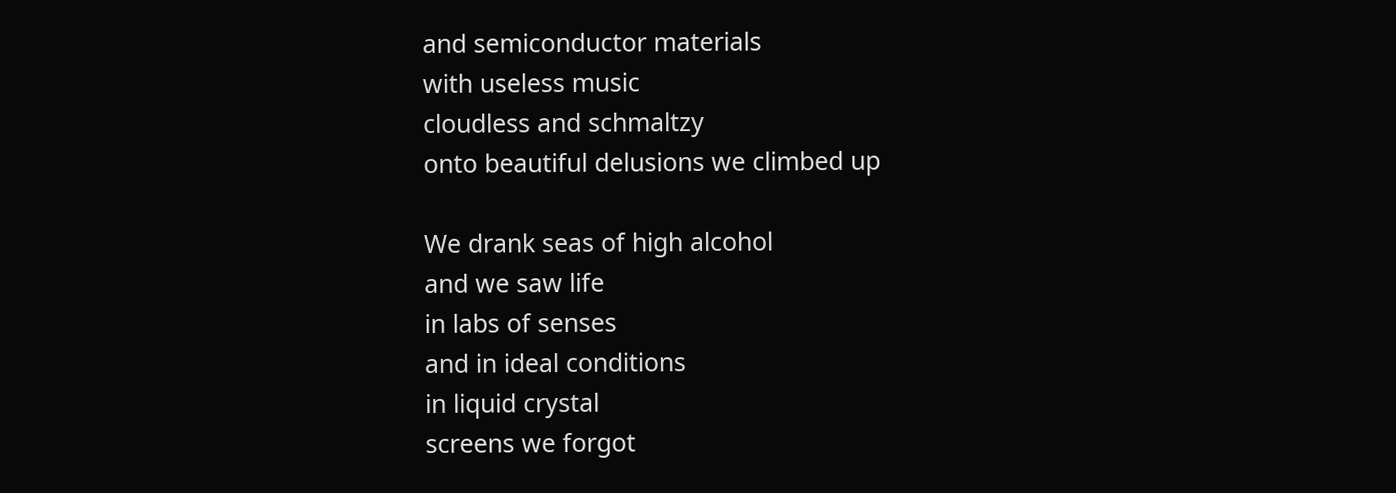and semiconductor materials
with useless music
cloudless and schmaltzy
onto beautiful delusions we climbed up

We drank seas of high alcohol
and we saw life
in labs of senses
and in ideal conditions
in liquid crystal
screens we forgot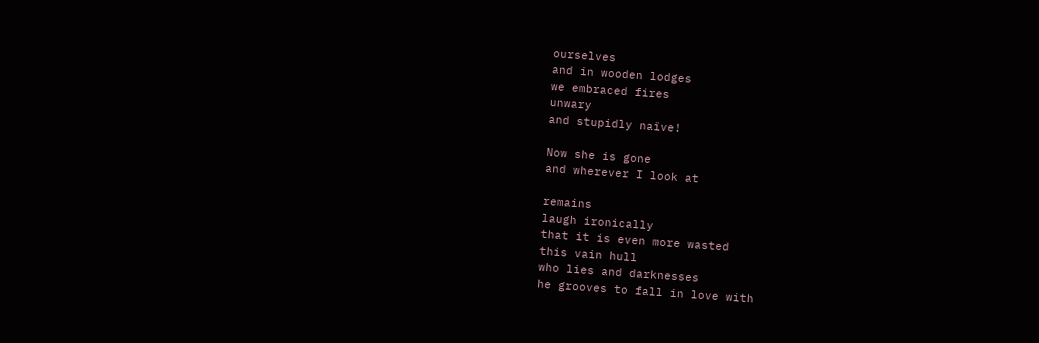ourselves
and in wooden lodges
we embraced fires
unwary
and stupidly naïve!

Now she is gone
and wherever I look at

remains
laugh ironically
that it is even more wasted
this vain hull
who lies and darknesses
he grooves to fall in love with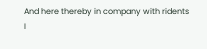And here thereby in company with ridents
I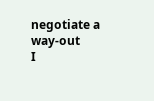negotiate a way-out
I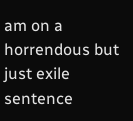am on a horrendous but just exile sentence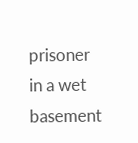prisoner
in a wet basement